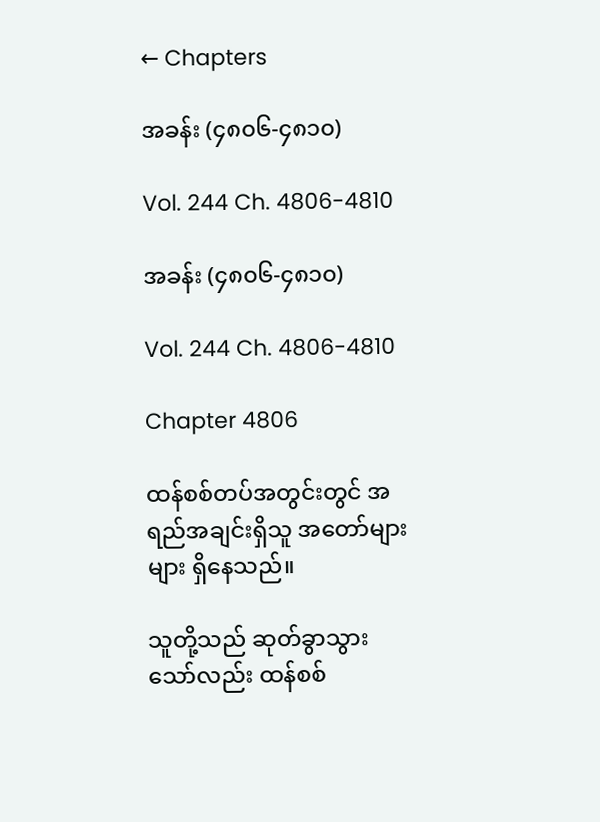← Chapters

အခန်း (၄၈၀၆-၄၈၁၀)

Vol. 244 Ch. 4806-4810

အခန်း (၄၈၀၆-၄၈၁၀)

Vol. 244 Ch. 4806-4810

Chapter 4806

ထန်စစ်တပ်အတွင်းတွင် အရည်အချင်းရှိသူ အတော်များများ ရှိနေသည်။

သူတို့သည် ဆုတ်ခွာသွားသော်လည်း ထန်စစ်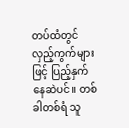တပ်ထံတွင် လှည့်ကွက်များဖြင့် ပြည့်နှက်နေဆဲပင်။ တစ်ခါတစ်ရံ သူ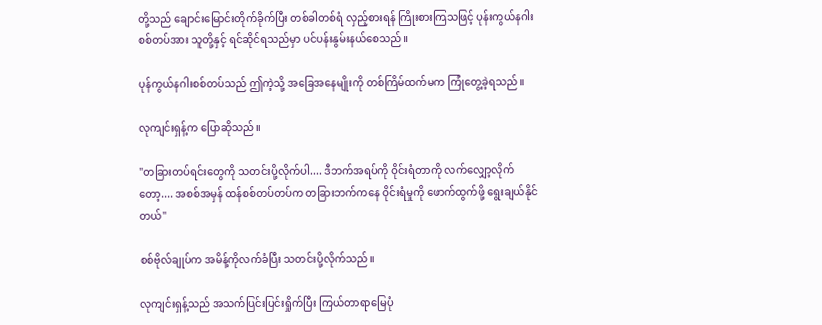တို့သည် ချောင်းမြောင်းတိုက်ခိုက်ပြီး တစ်ခါတစ်ရံ လှည့်စားရန် ကြိုးစားကြသဖြင့် ပုန်းကွယ်နဂါးစစ်တပ်အား သူတို့နှင့် ရင်ဆိုင်ရသည်မှာ ပင်ပန်းနွမ်းနယ်စေသည်။

ပုန်ကွယ်နဂါးစစ်တပ်သည် ဤကဲ့သို့ အခြေအနေမျိုးကို တစ်ကြိမ်ထက်မက ကြုံတွေ့ခဲ့ရသည်။

လုကျင်းရှန့်က ပြောဆိုသည်။

"တခြားတပ်ရင်းတွေကို သတင်းပို့လိုက်ပါ.... ဒီဘက်အရပ်ကို ဝိုင်းရံတာကို လက်လျှော့လိုက်တော့.... အစစ်အမှန် ထန်စစ်တပ်တပ်က တခြားဘက်ကနေ ဝိုင်းရံမှုကို ဖောက်ထွက်ဖို့ ရွေးချယ်နိုင်တယ်"

စစ်ဗိုလ်ချုပ်က အမိန့်ကိုလက်ခံပြီး သတင်းပို့လိုက်သည်။

လုကျင်းရှန့်သည် အသက်ပြင်းပြင်းရှိုက်ပြီး ကြယ်တာရာမြေပုံ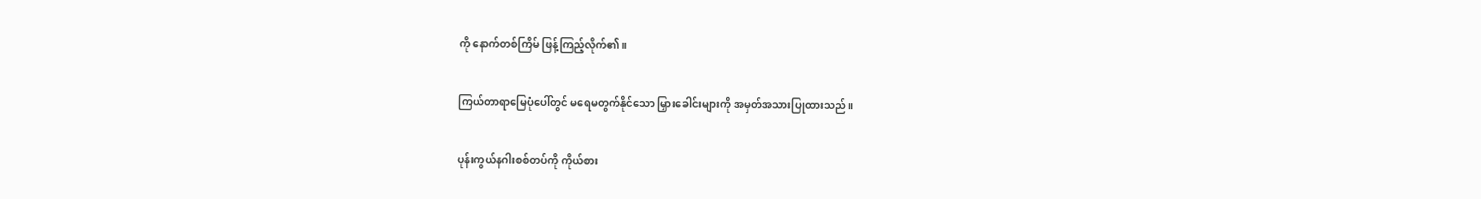ကို နောက်တစ်ကြိမ် ဖြန့်ကြည့်လိုက်၏။

ကြယ်တာရာမြေပုံပေါ်တွင် မရေမတွက်နိုင်သော မြှားခေါင်းများကို အမှတ်အသားပြုထားသည်။

ပုန်းကွယ်နဂါးစစ်တပ်ကို ကိုယ်စား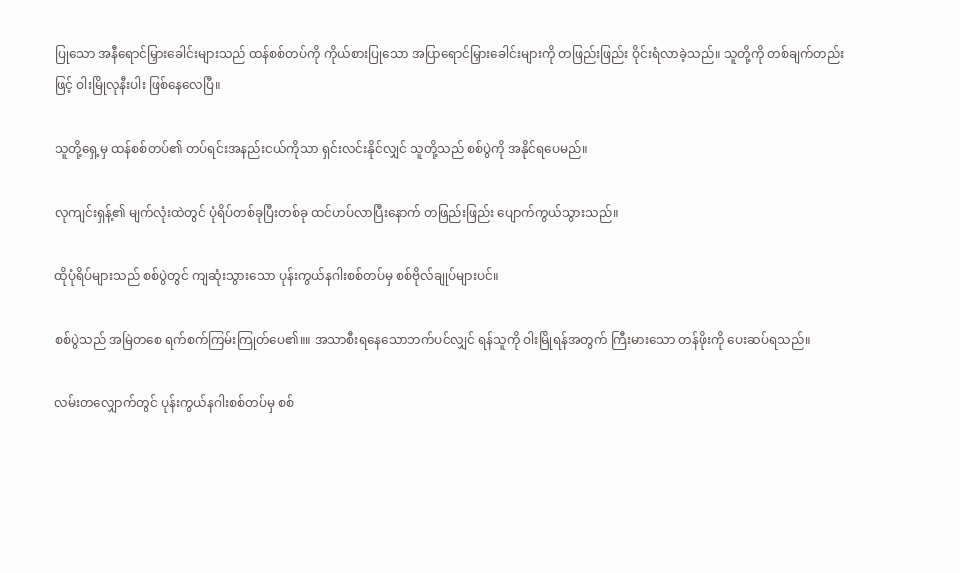ပြုသော အနီရောင်မြှားခေါင်းများသည် ထန်စစ်တပ်ကို ကိုယ်စားပြုသော အပြာရောင်မြှားခေါင်းများကို တဖြည်းဖြည်း ဝိုင်းရံလာခဲ့သည်။ သူတို့ကို တစ်ချက်တည်းဖြင့် ဝါးမြိုလုနီးပါး ဖြစ်နေလေပြီ။

သူတို့ရှေ့မှ ထန်စစ်တပ်၏ တပ်ရင်းအနည်းငယ်ကိုသာ ရှင်းလင်းနိုင်လျှင် သူတို့သည် စစ်ပွဲကို အနိုင်ရပေမည်။

လုကျင်းရှန့်၏ မျက်လုံးထဲတွင် ပုံရိပ်တစ်ခုပြီးတစ်ခု ထင်ဟပ်လာပြီးနောက် တဖြည်းဖြည်း ပျောက်ကွယ်သွားသည်။

ထိုပုံရိပ်များသည် စစ်ပွဲတွင် ကျဆုံးသွားသော ပုန်းကွယ်နဂါးစစ်တပ်မှ စစ်ဗိုလ်ချုပ်များပင်။

စစ်ပွဲသည် အမြဲတစေ ရက်စက်ကြမ်းကြုတ်ပေ၏။။ အသာစီးရနေသောဘက်ပင်လျှင် ရန်သူကို ဝါးမြိုရန်အတွက် ကြီးမားသော တန်ဖိုးကို ပေးဆပ်ရသည်။

လမ်းတလျှောက်တွင် ပုန်းကွယ်နဂါးစစ်တပ်မှ စစ်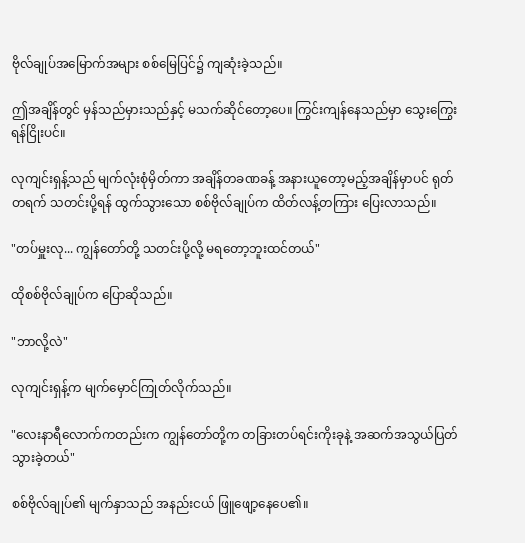ဗိုလ်ချုပ်အမြောက်အများ စစ်မြေပြင်၌ ကျဆုံးခဲ့သည်။

ဤအချိန်တွင် မှန်သည်မှားသည်နှင့် မသက်ဆိုင်တော့ပေ။ ကြွင်းကျန်နေသည်မှာ သွေးကြွေးရန်ငြိုးပင်။

လုကျင်းရှန့်သည် မျက်လုံးစုံမှိတ်ကာ အချိန်တခဏခန့် အနားယူတော့မည့်အချိန်မှာပင် ရုတ်တရက် သတင်းပို့ရန် ထွက်သွားသော စစ်ဗိုလ်ချုပ်က ထိတ်လန့်တကြား ပြေးလာသည်။

"တပ်မှူးလု... ကျွန်တော်တို့ သတင်းပို့လို့ မရတော့ဘူးထင်တယ်"

ထိုစစ်ဗိုလ်ချုပ်က ပြောဆိုသည်။

"ဘာလို့လဲ"

လုကျင်းရှန့်က မျက်မှောင်ကြုတ်လိုက်သည်။

"လေးနာရီလောက်ကတည်းက ကျွန်တော်တို့က တခြားတပ်ရင်းကိုးခုနဲ့ အဆက်အသွယ်ပြတ်သွားခဲ့တယ်"

စစ်ဗိုလ်ချုပ်၏ မျက်နှာသည် အနည်းငယ် ဖြူဖျော့နေပေ၏။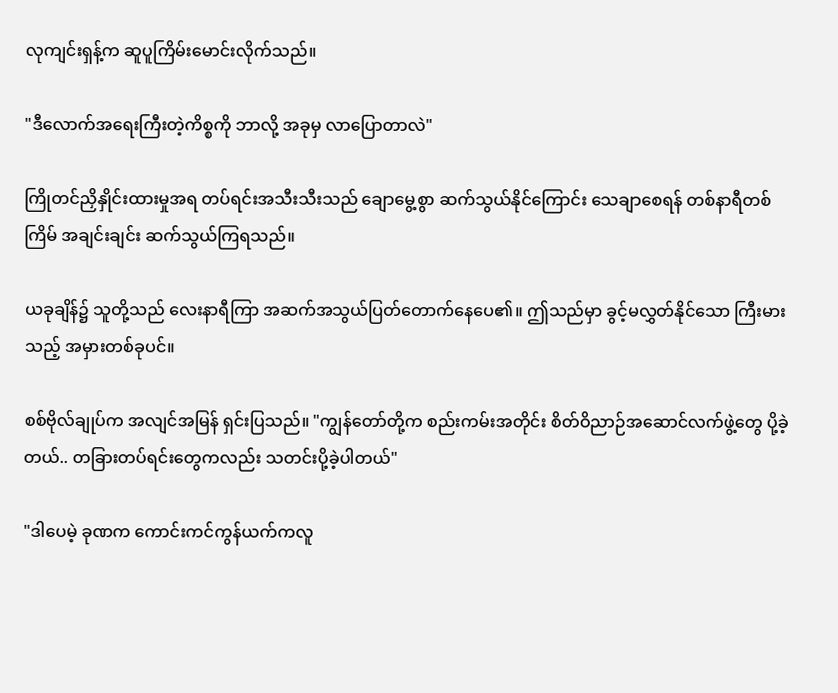လုကျင်းရှန့်က ဆူပူကြိမ်းမောင်းလိုက်သည်။

"ဒီလောက်အရေးကြီးတဲ့ကိစ္စကို ဘာလို့ အခုမှ လာပြောတာလဲ"

ကြိုတင်ညှိနှိုင်းထားမှုအရ တပ်ရင်းအသီးသီးသည် ချောမွေ့စွာ ဆက်သွယ်နိုင်ကြောင်း သေချာစေရန် တစ်နာရီတစ်ကြိမ် အချင်းချင်း ဆက်သွယ်ကြရသည်။

ယခုချိန်၌ သူတို့သည် လေးနာရီကြာ အဆက်အသွယ်ပြတ်တောက်နေပေ၏။ ဤသည်မှာ ခွင့်မလွှတ်နိုင်သော ကြီးမားသည့် အမှားတစ်ခုပင်။

စစ်ဗိုလ်ချုပ်က အလျင်အမြန် ရှင်းပြသည်။ "ကျွန်တော်တို့က စည်းကမ်းအတိုင်း စိတ်ဝိညာဉ်အဆောင်လက်ဖွဲ့တွေ ပို့ခဲ့တယ်.. တခြားတပ်ရင်းတွေကလည်း သတင်းပို့ခဲ့ပါတယ်"

"ဒါပေမဲ့ ခုဏက ကောင်းကင်ကွန်ယက်ကလူ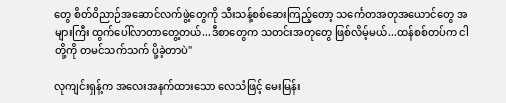တွေ စိတ်ဝိညာဉ်အဆောင်လက်ဖွဲ့တွေကို သီးသန့်စစ်ဆေးကြည့်တော့ သင်္ကေတအတုအယောင်တွေ အများကြီး ထွက်ပေါ်လာတာတွေ့တယ်...ဒီစာတွေက သတင်းအတုတွေ ဖြစ်လိမ့်မယ်...ထန်စစ်တပ်က ငါတို့ကို တမင်သက်သက် ပို့ခဲ့တာပဲ"

လုကျင်းရှန့်က အလေးအနက်ထားသော လေသံဖြင့် မေးမြန်း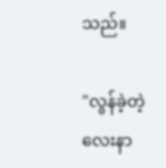သည်။

"လွန်ခဲ့တဲ့ လေးနာ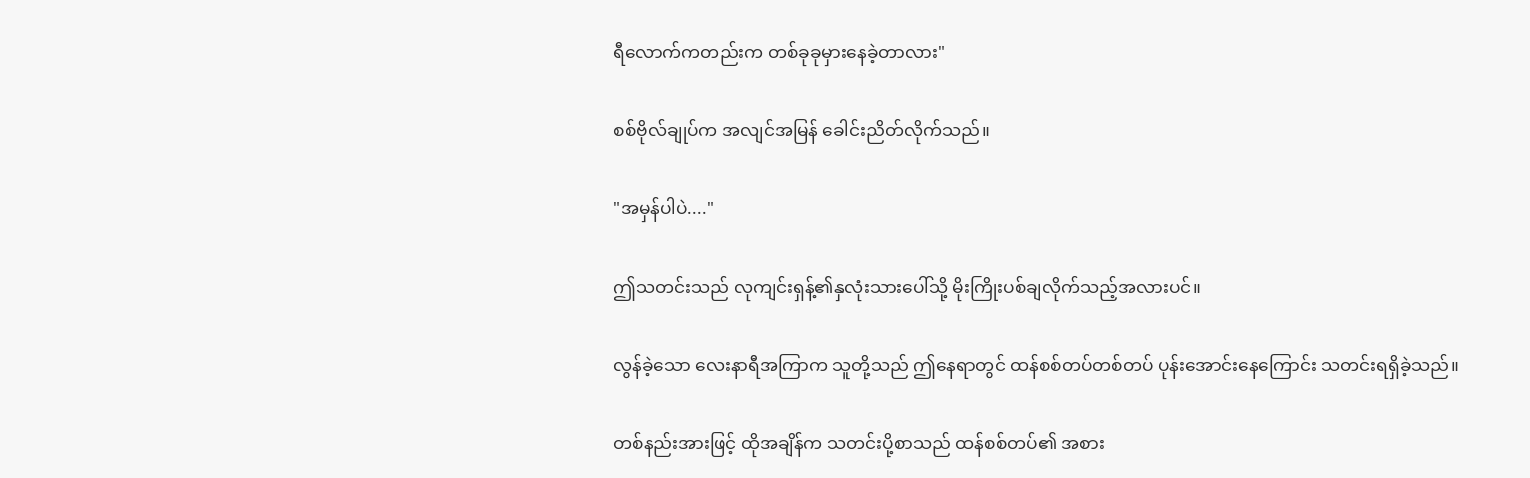ရီလောက်ကတည်းက တစ်ခုခုမှားနေခဲ့တာလား"

စစ်ဗိုလ်ချုပ်က အလျင်အမြန် ခေါင်းညိတ်လိုက်သည်။

"အမှန်ပါပဲ...."

ဤသတင်းသည် လုကျင်းရှန့်၏နှလုံးသားပေါ်သို့ မိုးကြိုးပစ်ချလိုက်သည့်အလားပင်။

လွန်ခဲ့သော လေးနာရီအကြာက သူတို့သည် ဤနေရာတွင် ထန်စစ်တပ်တစ်တပ် ပုန်းအောင်းနေကြောင်း သတင်းရရှိခဲ့သည်။

တစ်နည်းအားဖြင့် ထိုအချိန်က သတင်းပို့စာသည် ထန်စစ်တပ်၏ အစား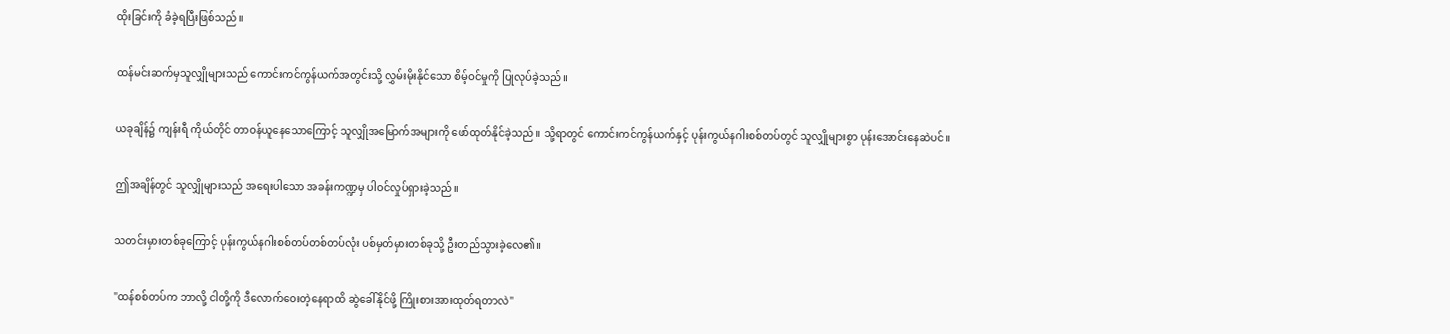ထိုးခြင်းကို ခံခဲ့ရပြီးဖြစ်သည်။

ထန်မင်းဆက်မှသူလျှိုများသည် ကောင်းကင်ကွန်ယက်အတွင်းသို့ လွှမ်းမိုးနိုင်သော စိမ့်ဝင်မှုကို ပြုလုပ်ခဲ့သည်။

ယခုချိန်၌ ကျန်းရီ ကိုယ်တိုင် တာဝန်ယူနေသောကြောင့် သူလျှိုအမြောက်အများကို ဖော်ထုတ်နိုင်ခဲ့သည်။ သို့ရာတွင် ကောင်းကင်ကွန်ယက်နှင့် ပုန်းကွယ်နဂါးစစ်တပ်တွင် သူလျှိုများစွာ ပုန်းအောင်းနေဆဲပင်။

ဤအချိန်တွင် သူလျှိုများသည် အရေးပါသော အခန်းကဏ္ဍမှ ပါဝင်လှုပ်ရှားခဲ့သည်။

သတင်းမှားတစ်ခုကြောင့် ပုန်းကွယ်နဂါးစစ်တပ်တစ်တပ်လုံး ပစ်မှတ်မှားတစ်ခုသို့ ဦးတည်သွားခဲ့လေ၏။

"ထန်စစ်တပ်က ဘာလို့ ငါတို့ကို ဒီလောက်ဝေးတဲ့နေရာထိ ဆွဲခေါ်နိုင်ဖို့ ကြိုးစားအားထုတ်ရတာလဲ"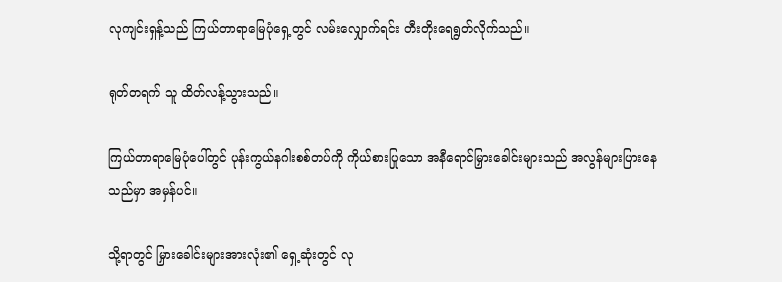လုကျင်းရှန့်သည် ကြယ်တာရာမြေပုံရှေ့တွင် လမ်းလျှောက်ရင်း တီးတိုးရေရွတ်လိုက်သည်။

ရုတ်တရက် သူ ထိတ်လန့်သွားသည်။

ကြယ်တာရာမြေပုံပေါ်တွင် ပုန်းကွယ်နဂါးစစ်တပ်ကို ကိုယ်စားပြုသော အနီရောင်မြှားခေါင်းများသည် အလွန်များပြားနေသည်မှာ အမှန်ပင်။

သို့ရာတွင် မြှားခေါင်းများအားလုံး၏ ရှေ့ဆုံးတွင် လု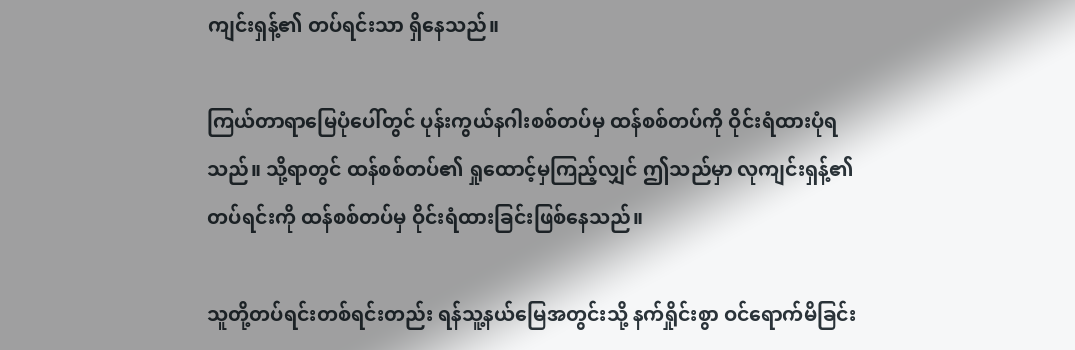ကျင်းရှန့်၏ တပ်ရင်းသာ ရှိနေသည်။

ကြယ်တာရာမြေပုံပေါ်တွင် ပုန်းကွယ်နဂါးစစ်တပ်မှ ထန်စစ်တပ်ကို ဝိုင်းရံထားပုံရသည်။ သို့ရာတွင် ထန်စစ်တပ်၏ ရှုထောင့်မှကြည့်လျှင် ဤသည်မှာ လုကျင်းရှန့်၏ တပ်ရင်းကို ထန်စစ်တပ်မှ ဝိုင်းရံထားခြင်းဖြစ်နေသည်။

သူတို့တပ်ရင်းတစ်ရင်းတည်း ရန်သူ့နယ်မြေအတွင်းသို့ နက်ရှိုင်းစွာ ဝင်ရောက်မိခြင်း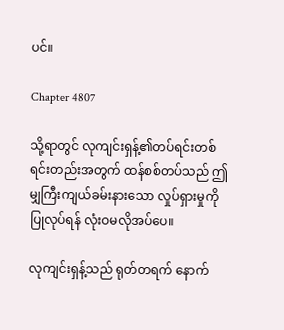ပင်။

Chapter 4807

သို့ရာတွင် လုကျင်းရှန့်၏တပ်ရင်းတစ်ရင်းတည်းအတွက် ထန်စစ်တပ်သည် ဤမျှကြီးကျယ်ခမ်းနားသော လှုပ်ရှားမှုကို ပြုလုပ်ရန် လုံးဝမလိုအပ်ပေ။

လုကျင်းရှန့်သည် ရုတ်တရက် နောက်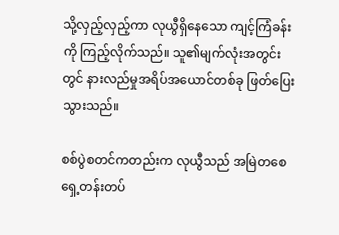သို့လှည့်လှည့်ကာ လုယွီရှိနေသော ကျင့်ကြံခန်းကို ကြည့်လိုက်သည်။ သူ၏မျက်လုံးအတွင်းတွင် နားလည်မှုအရိပ်အယောင်တစ်ခု ဖြတ်ပြေးသွားသည်။

စစ်ပွဲစတင်ကတည်းက လုယွီသည် အမြဲတစေ ရှေ့တန်းတပ်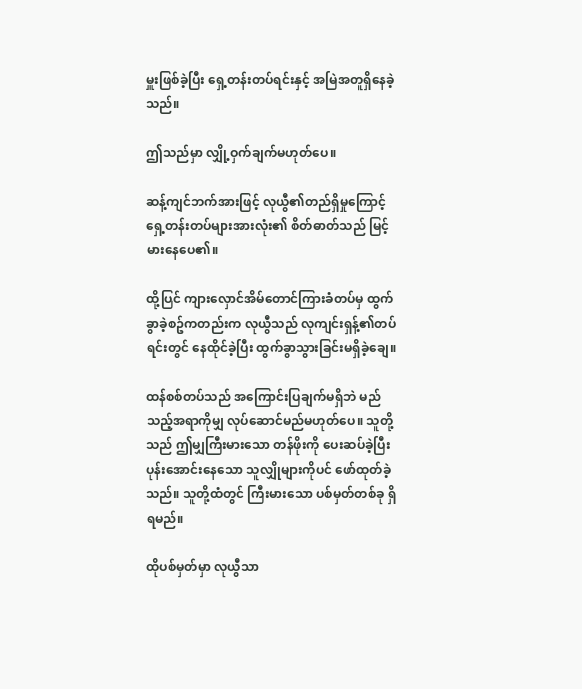မှူးဖြစ်ခဲ့ပြီး ရှေ့တန်းတပ်ရင်းနှင့် အမြဲအတူရှိနေခဲ့သည်။

ဤသည်မှာ လျှို့ဝှက်ချက်မဟုတ်ပေ။

ဆန့်ကျင်ဘက်အားဖြင့် လုယွီ၏တည်ရှိမှုကြောင့် ရှေ့တန်းတပ်များအားလုံး၏ စိတ်ဓာတ်သည် မြင့်မားနေပေ၏။

ထို့ပြင် ကျားလှောင်အိမ်တောင်ကြားခံတပ်မှ ထွက်ခွာခဲ့စဥ်ကတည်းက လုယွီသည် လုကျင်းရှန့်၏တပ်ရင်းတွင် နေထိုင်ခဲ့ပြီး ထွက်ခွာသွားခြင်းမရှိခဲ့ချေ။

ထန်စစ်တပ်သည် အကြောင်းပြချက်မရှိဘဲ မည်သည့်အရာကိုမျှ လုပ်ဆောင်မည်မဟုတ်ပေ။ သူတို့သည် ဤမျှကြီးမားသော တန်ဖိုးကို ပေးဆပ်ခဲ့ပြီး ပုန်းအောင်းနေသော သူလျှိုများကိုပင် ဖော်ထုတ်ခဲ့သည်။ သူတို့ထံတွင် ကြီးမားသော ပစ်မှတ်တစ်ခု ရှိရမည်။

ထိုပစ်မှတ်မှာ လုယွီသာ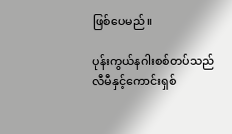ဖြစ်ပေမည်။

ပုန်းကွယ်နဂါးစစ်တပ်သည် လီမီနှင့်ကောင်းရှစ်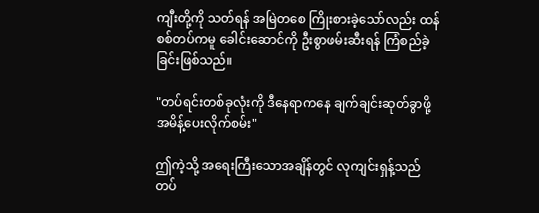ကျီးတို့ကို သတ်ရန် အမြဲတစေ ကြိုးစားခဲ့သော်လည်း ထန်စစ်တပ်ကမူ ခေါင်းဆောင်ကို ဦးစွာဖမ်းဆီးရန် ကြံစည်ခဲ့ခြင်းဖြစ်သည်။

"တပ်ရင်းတစ်ခုလုံးကို ဒီနေရာကနေ ချက်ချင်းဆုတ်ခွာဖို့ အမိန့်ပေးလိုက်စမ်း"

ဤကဲ့သို့ အရေးကြီးသောအချိန်တွင် လုကျင်းရှန့်သည် တပ်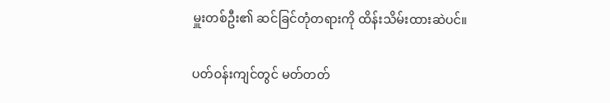မှူးတစ်ဦး၏ ဆင်ခြင်တုံတရားကို ထိန်းသိမ်းထားဆဲပင်။

ပတ်ဝန်းကျင်တွင် မတ်တတ်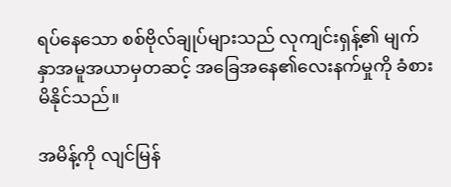ရပ်နေသော စစ်ဗိုလ်ချုပ်များသည် လုကျင်းရှန့်၏ မျက်နှာအမူအယာမှတဆင့် အခြေအနေ၏လေးနက်မှုကို ခံစားမိနိုင်သည်။

အမိန့်ကို လျင်မြန်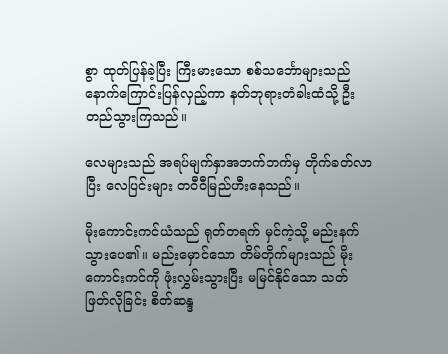စွာ ထုတ်ပြန်ခဲ့ပြီး ကြီးမားသော စစ်သင်္ဘောများသည် နောက်ကြောင်းပြန်လှည့်ကာ နတ်ဘုရားတံခါးထံသို့ ဦးတည်သွားကြသည်။

လေများသည် အရပ်မျက်နှာအဘက်ဘက်မှ တိုက်ခတ်လာပြီး လေပြင်းများ တဝီဝီမြည်ဟီးနေသည်။

မိုးကောင်းကင်ယံသည် ရုတ်တရက် မှင်ကဲ့သို့ မည်းနက်သွားပေ၏။ မည်းမှောင်သော တိမ်တိုက်များသည် မိုးကောင်းကင်ကို ဖုံးလွှမ်းသွားပြီး မမြင်နိုင်သော သတ်ဖြတ်လိုခြင်း စိတ်ဆန္ဒ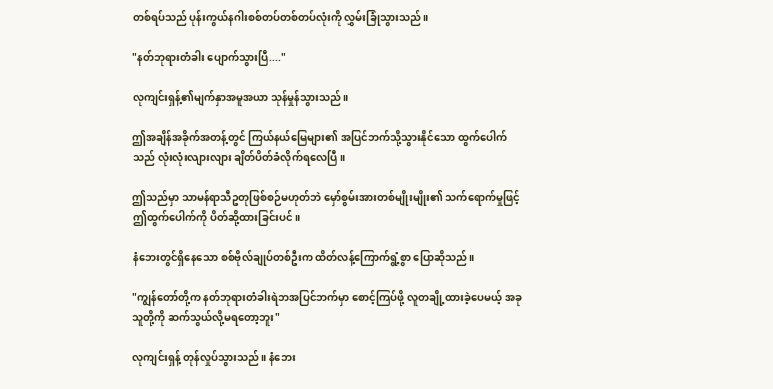တစ်ရပ်သည် ပုန်းကွယ်နဂါးစစ်တပ်တစ်တပ်လုံးကို လွှမ်းခြုံသွားသည်။

"နတ်ဘုရားတံခါး ပျောက်သွားပြီ...."

လုကျင်းရှန့်၏မျက်နှာအမူအယာ သုန်မှုန်သွားသည်။

ဤအချိန်အခိုက်အတန့်တွင် ကြယ်နယ်မြေများ၏ အပြင်ဘက်သို့သွားနိုင်သော ထွက်ပေါက်သည် လုံးလုံးလျားလျား ချိတ်ပိတ်ခံလိုက်ရလေပြီ။

ဤသည်မှာ သာမန်ရာသီဥတုဖြစ်စဉ်မဟုတ်ဘဲ မှော်စွမ်းအားတစ်မျိုးမျိုး၏ သက်ရောက်မှုဖြင့် ဤထွက်ပေါက်ကို ပိတ်ဆို့ထားခြင်းပင်။

နံဘေးတွင်ရှိနေသော စစ်ဗိုလ်ချုပ်တစ်ဦးက ထိတ်လန့်ကြောက်ရွံ့စွာ ပြောဆိုသည်။

"ကျွန်တော်တို့က နတ်ဘုရားတံခါးရဲဘအပြင်ဘက်မှာ စောင့်ကြပ်ဖို့ လူတချို့ထားခဲ့ပေမယ့် အခု သူတို့ကို ဆက်သွယ်လို့မရတော့ဘူး"

လုကျင်းရှန့် တုန်လှုပ်သွားသည်။ နံဘေး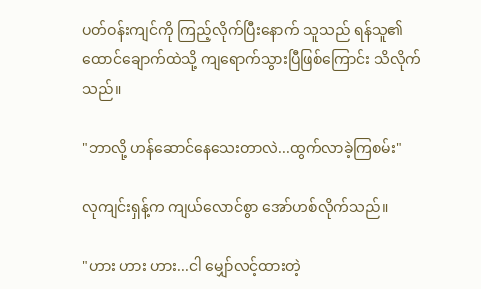ပတ်ဝန်းကျင်ကို ကြည့်လိုက်ပြီးနောက် သူသည် ရန်သူ၏ထောင်ချောက်ထဲသို့ ကျရောက်သွားပြီဖြစ်ကြောင်း သိလိုက်သည်။

"ဘာလို့ ဟန်ဆောင်နေသေးတာလဲ...ထွက်လာခဲ့ကြစမ်း"

လုကျင်းရှန့်က ကျယ်လောင်စွာ အော်ဟစ်လိုက်သည်။

"ဟား ဟား ဟား...ငါ မျှော်လင့်ထားတဲ့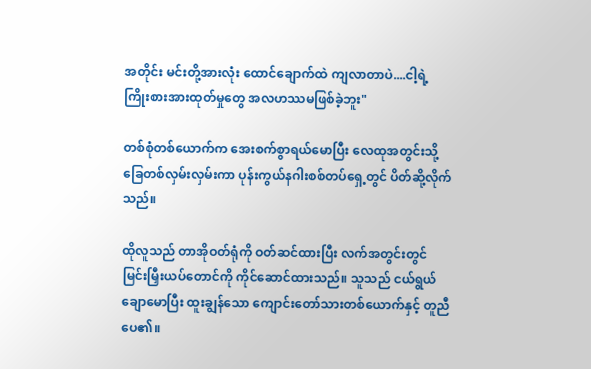အတိုင်း မင်းတို့အားလုံး ထောင်ချောက်ထဲ ကျလာတာပဲ....ငါ့ရဲ့ ကြိုးစားအားထုတ်မှုတွေ အလဟဿမဖြစ်ခဲ့ဘူး"

တစ်စုံတစ်ယောက်က အေးစက်စွာရယ်မောပြီး လေထုအတွင်းသို့ ခြေတစ်လှမ်းလှမ်းကာ ပုန်းကွယ်နဂါးစစ်တပ်ရှေ့တွင် ပိတ်ဆို့လိုက်သည်။

ထိုလူသည် တာအိုဝတ်ရုံကို ဝတ်ဆင်ထားပြီး လက်အတွင်းတွင် မြင်းမြှီးယပ်တောင်ကို ကိုင်ဆောင်ထားသည်။ သူသည် ငယ်ရွယ်ချောမောပြီး ထူးချွန်သော ကျောင်းတော်သားတစ်ယောက်နှင့် တူညီပေ၏။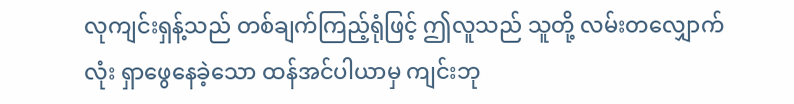လုကျင်းရှန့်သည် တစ်ချက်ကြည့်ရုံဖြင့် ဤလူသည် သူတို့ လမ်းတလျှောက်လုံး ရှာဖွေနေခဲ့သော ထန်အင်ပါယာမှ ကျင်းဘု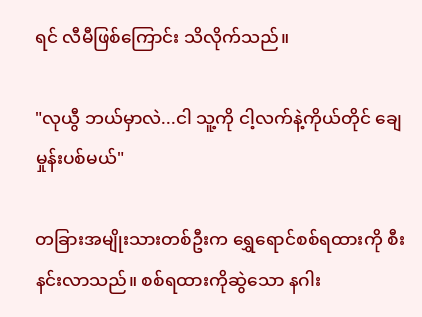ရင် လီမီဖြစ်ကြောင်း သိလိုက်သည်။

"လုယွီ ဘယ်မှာလဲ...ငါ သူ့ကို ငါ့လက်နဲ့ကိုယ်တိုင် ချေမှုန်းပစ်မယ်"

တခြားအမျိုးသားတစ်ဦးက ရွှေရောင်စစ်ရထားကို စီးနင်းလာသည်။ စစ်ရထားကိုဆွဲသော နဂါး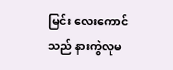မြင်း လေးကောင်သည် နားကွဲလုမ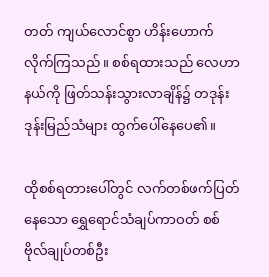တတ် ကျယ်လောင်စွာ ဟိန်းဟောက်လိုက်ကြသည်။ စစ်ရထားသည် လေဟာနယ်ကို ဖြတ်သန်းသွားလာချိန်၌ တဒုန်းဒုန်းမြည်သံများ ထွက်ပေါ်နေပေ၏။

ထိုစစ်ရတားပေါ်တွင် လက်တစ်ဖက်ပြတ်နေသော ရွှေရောင်သံချပ်ကာဝတ် စစ်ဗိုလ်ချုပ်တစ်ဦး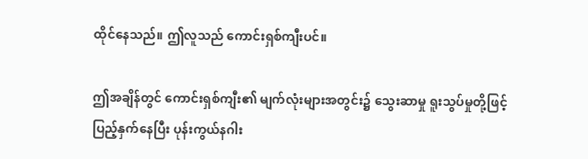ထိုင်နေသည်။ ဤလူသည် ကောင်းရှစ်ကျီးပင်။

ဤအချိန်တွင် ကောင်းရှစ်ကျီး၏ မျက်လုံးများအတွင်း၌ သွေးဆာမှု ရူးသွပ်မှုတို့ဖြင့် ပြည့်နှက်နေပြီး ပုန်းကွယ်နဂါး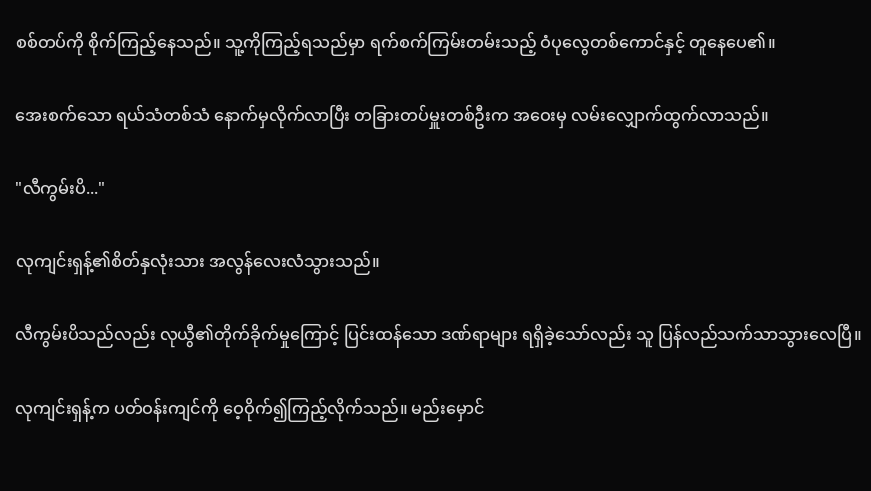စစ်တပ်ကို စိုက်ကြည့်နေသည်။ သူ့ကိုကြည့်ရသည်မှာ ရက်စက်ကြမ်းတမ်းသည့် ဝံပုလွေတစ်ကောင်နှင့် တူနေပေ၏။

အေးစက်သော ရယ်သံတစ်သံ နောက်မှလိုက်လာပြီး တခြားတပ်မှူးတစ်ဦးက အဝေးမှ လမ်းလျှောက်ထွက်လာသည်။

"လီကွမ်းပိ..."

လုကျင်းရှန့်၏စိတ်နှလုံးသား အလွန်လေးလံသွားသည်။

လီကွမ်းပိသည်လည်း လုယွီ၏တိုက်ခိုက်မှုကြောင့် ပြင်းထန်သော ဒဏ်ရာများ ရရှိခဲ့သော်လည်း သူ ပြန်လည်သက်သာသွားလေပြီ။

လုကျင်းရှန့်က ပတ်ဝန်းကျင်ကို ဝေ့ဝိုက်၍ကြည့်လိုက်သည်။ မည်းမှောင်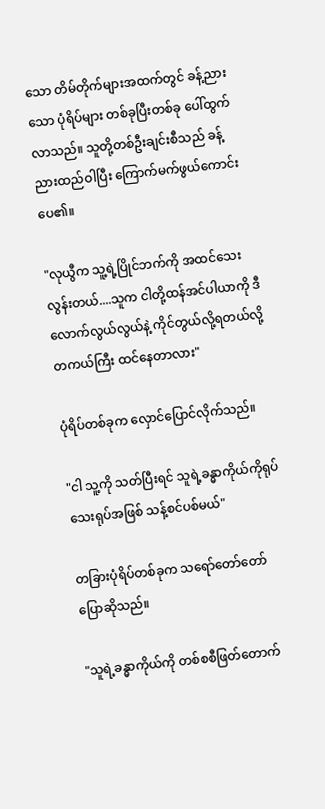သော တိမ်တိုက်များအထက်တွင် ခန့်ညားသော ပုံရိပ်များ တစ်ခုပြီးတစ်ခု ပေါ်ထွက်လာသည်။ သူတို့တစ်ဦးချင်းစီသည် ခန့်ညားထည်ဝါပြီး ကြောက်မက်ဖွယ်ကောင်းပေ၏။

"လုယွီက သူ့ရဲ့ပြိုင်ဘက်ကို အထင်သေးလွန်းတယ်....သူက ငါတို့ထန်အင်ပါယာကို ဒီလောက်လွယ်လွယ်နဲ့ ကိုင်တွယ်လို့ရတယ်လို့ တကယ်ကြီး ထင်နေတာလား"

ပုံရိပ်တစ်ခုက လှောင်ပြောင်လိုက်သည်။

"ငါ သူ့ကို သတ်ပြီးရင် သူရဲ့ခန္ဓာကိုယ်ကိုရုပ်သေးရုပ်အဖြစ် သန့်စင်ပစ်မယ်"

တခြားပုံရိပ်တစ်ခုက သရော်တော်တော် ပြောဆိုသည်။

"သူရဲ့ခန္ဓာကိုယ်ကို တစ်စစီဖြတ်တောက်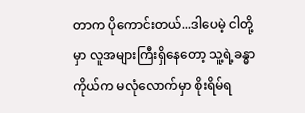တာက ပိုကောင်းတယ်...ဒါပေမဲ့ ငါတို့မှာ လူအများကြီးရှိနေတော့ သူ့ရဲ့ခန္ဓာကိုယ်က မလုံလောက်မှာ စိုးရိမ်ရ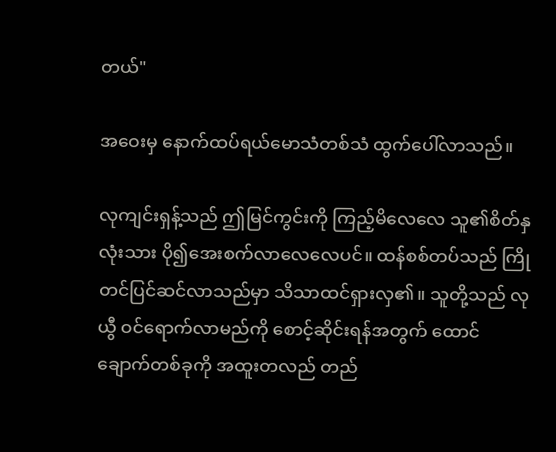တယ်"

အဝေးမှ နောက်ထပ်ရယ်မောသံတစ်သံ ထွက်ပေါ်လာသည်။

လုကျင်းရှန့်သည် ဤမြင်ကွင်းကို ကြည့်မိလေလေ သူ၏စိတ်နှလုံးသား ပို၍အေးစက်လာလေလေပင်။ ထန်စစ်တပ်သည် ကြိုတင်ပြင်ဆင်လာသည်မှာ သိသာထင်ရှားလှ၏။ သူတို့သည် လုယွီ ဝင်ရောက်လာမည်ကို စောင့်ဆိုင်းရန်အတွက် ထောင်ချောက်တစ်ခုကို အထူးတလည် တည်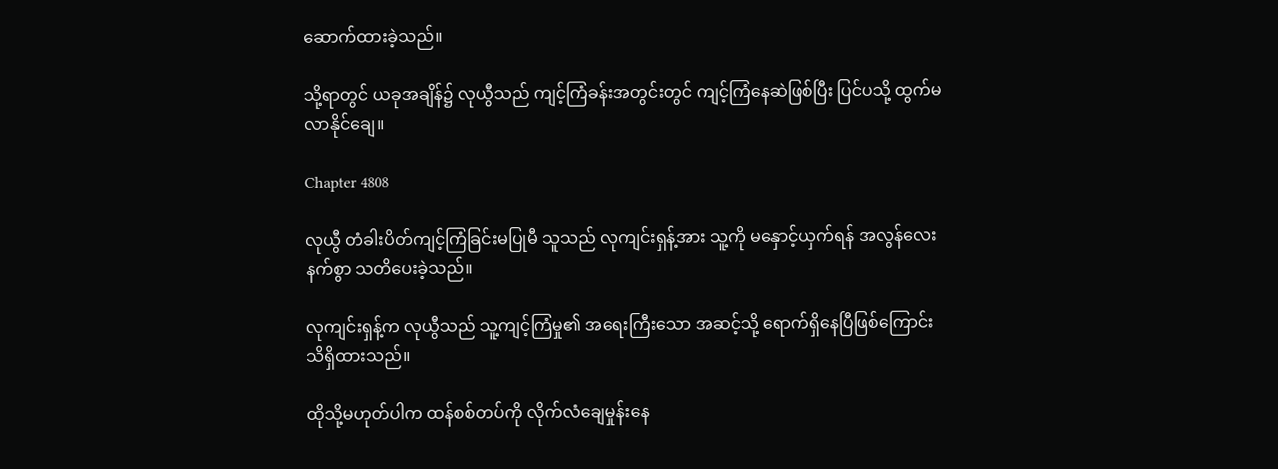ဆောက်ထားခဲ့သည်။

သို့ရာတွင် ယခုအချိန်၌ လုယွီသည် ကျင့်ကြံခန်းအတွင်းတွင် ကျင့်ကြံနေဆဲဖြစ်ပြီး ပြင်ပသို့ ထွက်မလာနိုင်ချေ။

Chapter 4808

လုယွီ တံခါးပိတ်ကျင့်ကြံခြင်းမပြုမီ သူသည် လုကျင်းရှန့်အား သူ့ကို မနှောင့်ယှက်ရန် အလွန်လေးနက်စွာ သတိပေးခဲ့သည်။

လုကျင်းရှန့်က လုယွီသည် သူ့ကျင့်ကြံမှု၏ အရေးကြီးသော အဆင့်သို့ ရောက်ရှိနေပြီဖြစ်ကြောင်း သိရှိထားသည်။

ထိုသို့မဟုတ်ပါက ထန်စစ်တပ်ကို လိုက်လံချေမှုန်းနေ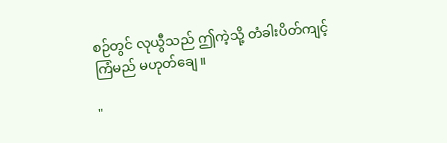စဉ်တွင် လုယွီသည် ဤကဲ့သို့ တံခါးပိတ်ကျင့်ကြံမည် မဟုတ်ချေ။

"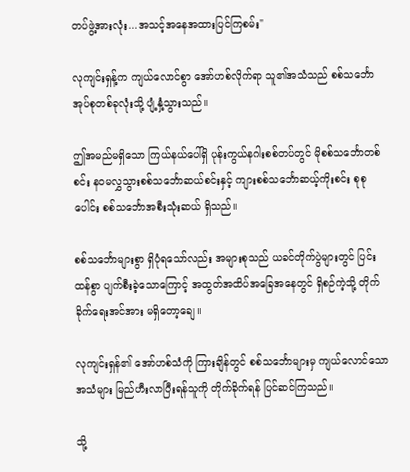တပ်ဖွဲ့အားလုံး...အသင့်အနေအထားပြင်ကြစမ်း"

လုကျင်းရှန့်က ကျယ်လောင်စွာ အော်ဟစ်လိုက်ရာ သူ၏အသံသည် စစ်သင်္ဘောအုပ်စုတစ်ခုလုံးသို့ ပျံ့နှံ့သွားသည်။

ဤအမည်မရှိသော ကြယ်နယ်ပေါ်ရှိ ပုန်းကွယ်နဂါးစစ်တပ်တွင် မိုစစ်သင်္ဘောတစ်စင်း နဝမလွှသွားစစ်သင်္ဘောဆယ်စင်းနှင့် ကျားစစ်သင်္ဘောဆယ့်ကိုးစင်း စုစုပေါင်း စစ်သင်္ဘောအစီးသုံးဆယ် ရှိသည်။

စစ်သင်္ဘောများစွာ ရှိပုံရသော်လည်း အများစုသည် ယခင်တိုက်ပွဲများတွင် ပြင်းထန်စွာ ပျက်စီးခဲ့သောကြောင့် အထွတ်အထိပ်အခြေအနေတွင် ရှိစဉ်ကဲ့သို့ တိုက်ခိုက်ရေးအင်အား မရှိတော့ချေ။

လုကျင်းရှန်၏ အော်ဟစ်သံကို ကြားချိန်တွင် စစ်သင်္ဘောများမှ ကျယ်လောင်သောအသံများ မြည်ဟီးလာပြီးရန်သူကို တိုက်ခိုက်ရန် ပြင်ဆင်ကြသည်။

သို့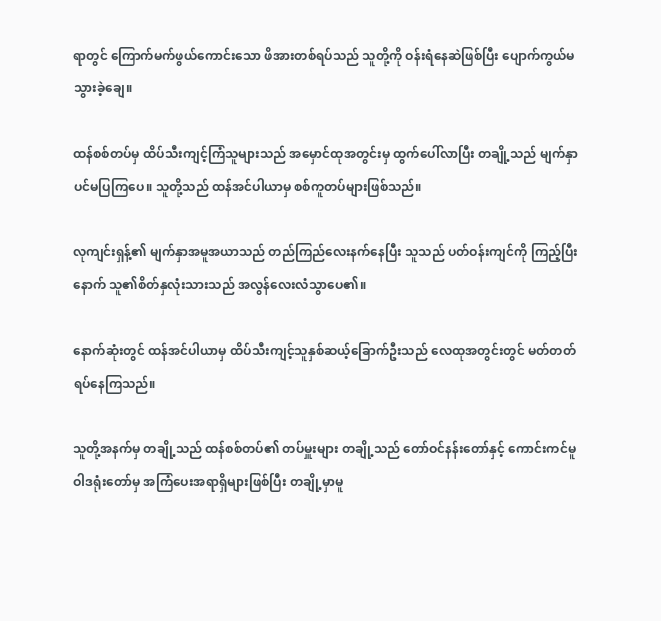ရာတွင် ကြောက်မက်ဖွယ်ကောင်းသော ဖိအားတစ်ရပ်သည် သူတို့ကို ဝန်းရံနေဆဲဖြစ်ပြီး ပျောက်ကွယ်မသွားခဲ့ချေ။

ထန်စစ်တပ်မှ ထိပ်သီးကျင့်ကြံသူများသည် အမှောင်ထုအတွင်းမှ ထွက်ပေါ်လာပြီး တချို့သည် မျက်နှာပင်မပြကြပေ။ သူတို့သည် ထန်အင်ပါယာမှ စစ်ကူတပ်များဖြစ်သည်။

လုကျင်းရှန့်၏ မျက်နှာအမူအယာသည် တည်ကြည်လေးနက်နေပြီး သူသည် ပတ်ဝန်းကျင်ကို ကြည့်ပြီးနောက် သူ၏စိတ်နှလုံးသားသည် အလွန်လေးလံသွာပေ၏။

နောက်ဆုံးတွင် ထန်အင်ပါယာမှ ထိပ်သီးကျင့်သူနှစ်ဆယ့်ခြောက်ဦးသည် လေထုအတွင်းတွင် မတ်တတ်ရပ်နေကြသည်။

သူတို့အနက်မှ တချို့သည် ထန်စစ်တပ်၏ တပ်မှူးများ တချို့သည် တော်ဝင်နန်းတော်နှင့် ကောင်းကင်မူဝါဒရုံးတော်မှ အကြံပေးအရာရှိများဖြစ်ပြီး တချို့မှာမူ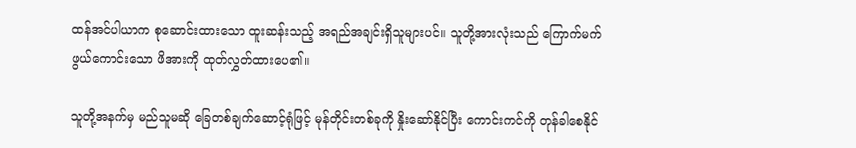ထန်အင်ပါယာက စုဆောင်းထားသော ထူးဆန်းသည့် အရည်အချင်းရှိသူများပင်။ သူတို့အားလုံးသည် ကြောက်မက်ဖွယ်ကောင်းသော ဖိအားကို ထုတ်လွှတ်ထားပေ၏။

သူတို့အနက်မှ မည်သူမဆို ခြေတစ်ချက်ဆောင့်ရုံဖြင့် မုန်တိုင်းတစ်ခုကို နှိုးဆော်နိုင်ပြီး ကောင်းကင်ကို တုန်ခါစေနိုင်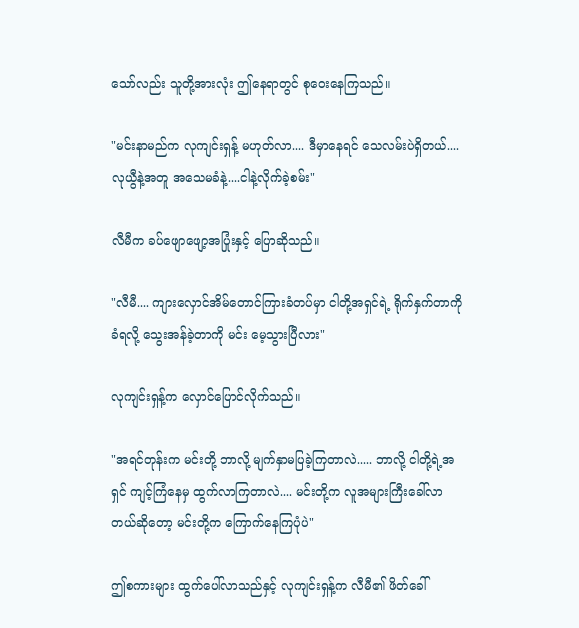သော်လည်း သူတို့အားလုံး ဤနေရာတွင် စုဝေးနေကြသည်။

"မင်းနာမည်က လုကျင်းရှန့် မဟုတ်လာ.... ဒီမှာနေရင် သေလမ်းပဲရှိတယ်.... လုယွီနဲ့အတူ အသေမခံနဲ့....ငါနဲ့လိုက်ခဲ့စမ်း"

လီမီက ခပ်ဖျောဖျော့အပြုံးနှင့် ပြောဆိုသည်။

"လီမီ.... ကျားလှောင်အိမ်တောင်ကြားခံတပ်မှာ ငါတို့အရှင်ရဲ့ ရိုက်နှက်တာကို ခံရလို့ သွေးအန်ခဲ့တာကို မင်း မေ့သွားပြီလား"

လုကျင်းရှန့်က လှောင်ပြောင်လိုက်သည်။

"အရင်တုန်းက မင်းတို့ ဘာလို့ မျက်နှာမပြခဲ့ကြတာလဲ..... ဘာလို့ ငါတို့ရဲ့အရှင် ကျင့်ကြံနေမှ ထွက်လာကြတာလဲ.... မင်းတို့က လူအများကြီးခေါ်လာတယ်ဆိုတော့ မင်းတို့က ကြောက်နေကြပုံပဲ"

ဤစကားများ ထွက်ပေါ်လာသည်နှင့် လုကျင်းရှန့်က လီမီ၏ ဖိတ်ခေါ်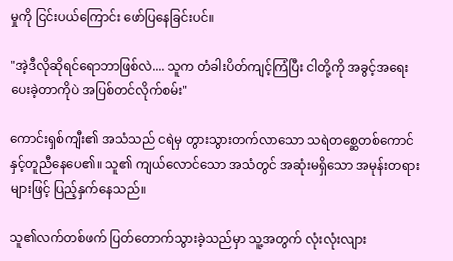မှုကို ငြင်းပယ်ကြောင်း ဖော်ပြနေခြင်းပင်။

"အဲ့ဒီလိုဆိုရင်ရောဘာဖြစ်လဲ.... သူက တံခါးပိတ်ကျင့်ကြံပြီး ငါတို့ကို အခွင့်အရေးပေးခဲ့တာကိုပဲ အပြစ်တင်လိုက်စမ်း"

ကောင်းရှစ်ကျီး၏ အသံသည် ငရဲမှ တွားသွားတက်လာသော သရဲတစ္ဆေတစ်ကောင်နှင့်တူညီနေပေ၏။ သူ၏ ကျယ်လောင်သော အသံတွင် အဆုံးမရှိသော အမုန်းတရားများဖြင့် ပြည့်နှက်နေသည်။

သူ၏လက်တစ်ဖက် ပြတ်တောက်သွားခဲ့သည်မှာ သူ့အတွက် လုံးလုံးလျား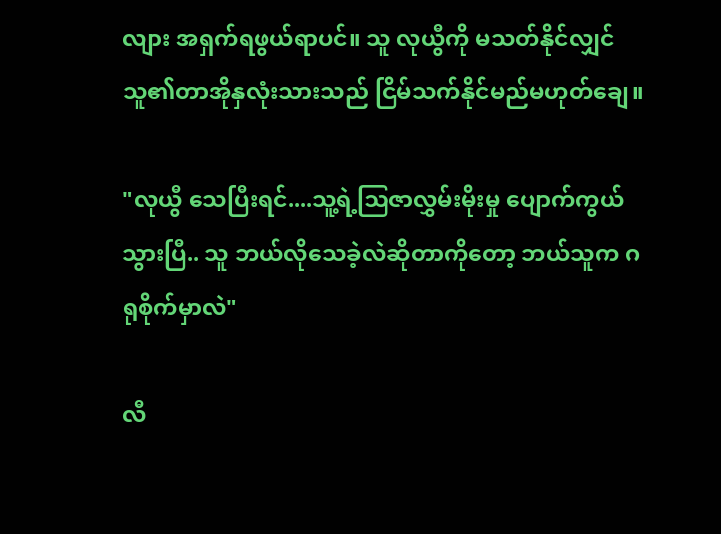လျား အရှက်ရဖွယ်ရာပင်။ သူ လုယွီကို မသတ်နိုင်လျှင် သူ၏တာအိုနှလုံးသားသည် ငြိမ်သက်နိုင်မည်မဟုတ်ချေ။

"လုယွီ သေပြီးရင်....သူ့ရဲ့ဩဇာလွှမ်းမိုးမှု ပျောက်ကွယ်သွားပြီ.. သူ ဘယ်လိုသေခဲ့လဲဆိုတာကိုတော့ ဘယ်သူက ဂရုစိုက်မှာလဲ"

လီ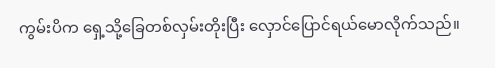ကွမ်းပိက ရှေ့သို့ခြေတစ်လှမ်းတိုးပြီး လှောင်ပြောင်ရယ်မောလိုက်သည်။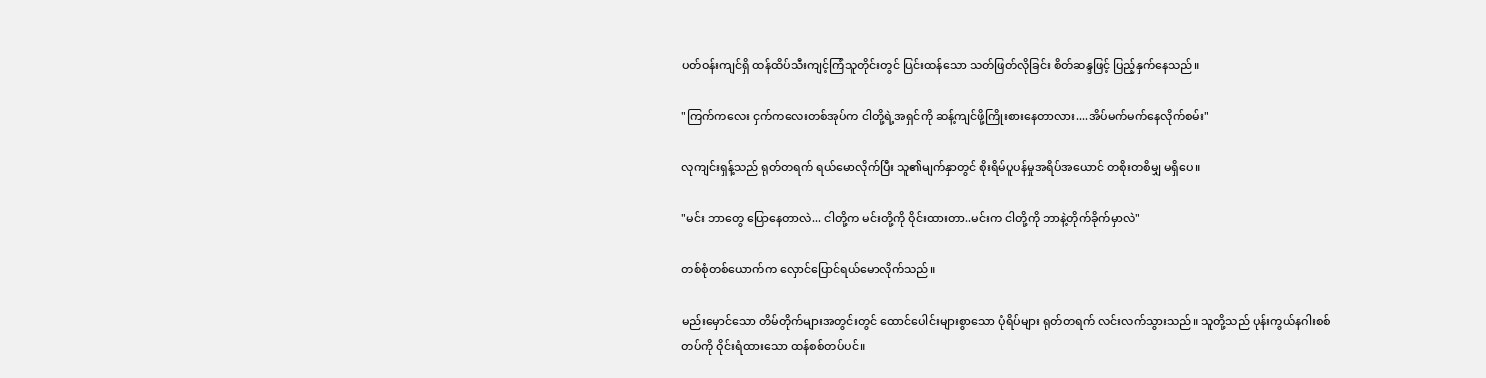ပတ်ဝန်းကျင်ရှိ ထန်ထိပ်သီးကျင့်ကြံသူတိုင်းတွင် ပြင်းထန်သော သတ်ဖြတ်လိုခြင်း စိတ်ဆန္ဒဖြင့် ပြည့်နှက်နေသည်။

"ကြက်ကလေး ငှက်ကလေးတစ်အုပ်က ငါတို့ရဲ့အရှင်ကို ဆန့်ကျင်ဖို့ကြိုးစားနေတာလား....အိပ်မက်မက်နေလိုက်စမ်း"

လုကျင်းရှန့်သည် ရုတ်တရက် ရယ်မောလိုက်ပြီး သူ၏မျက်နှာတွင် စိုးရိမ်ပူပန်မှုအရိပ်အယောင် တစိုးတစိမျှ မရှိပေ။

"မင်း ဘာတွေ ပြောနေတာလဲ... ငါတို့က မင်းတို့ကို ဝိုင်းထားတာ..မင်းက ငါတို့ကို ဘာနဲ့တိုက်ခိုက်မှာလဲ"

တစ်စုံတစ်ယောက်က လှောင်ပြောင်ရယ်မောလိုက်သည်။

မည်းမှောင်သော တိမ်တိုက်များအတွင်းတွင် ထောင်ပေါင်းများစွာသော ပုံရိပ်များ ရုတ်တရက် လင်းလက်သွားသည်။ သူတို့သည် ပုန်းကွယ်နဂါးစစ်တပ်ကို ဝိုင်းရံထားသော ထန်စစ်တပ်ပင်။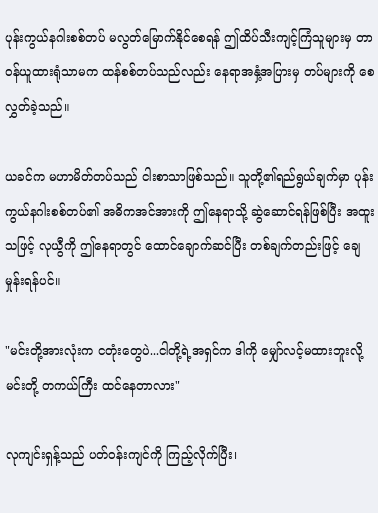ပုန်းကွယ်နဂါးစစ်တပ် မလွတ်မြောက်နိုင်စေရန် ဤထိပ်သီးကျင့်ကြံသူများမှ တာဝန်ယူထားရုံသာမက ထန်စစ်တပ်သည်လည်း နေရာအနှံ့အပြားမှ တပ်များကို စေလွှတ်ခဲ့သည်။

ယခင်က မဟာမိတ်တပ်သည် ငါးစာသာဖြစ်သည်။ သူတို့၏ရည်ရွယ်ချက်မှာ ပုန်းကွယ်နဂါးစစ်တပ်၏ အဓိကအင်အားကို ဤနေရာသို့ ဆွဲဆောင်ရန်ဖြစ်ပြီး အထူးသဖြင့် လုယွီကို ဤနေရာတွင် ထောင်ချောက်ဆင်ပြီး တစ်ချက်တည်းဖြင့် ချေမှုန်းရန်ပင်။

"မင်းတို့အားလုံးက ငတုံးတွေပဲ...ငါတို့ရဲ့အရှင်က ဒါကို မျှော်လင့်မထားဘူးလို့ မင်းတို့ တကယ်ကြီး ထင်နေတာလား"

လုကျင်းရှန့်သည် ပတ်ဝန်းကျင်ကို ကြည့်လိုက်ပြီး၊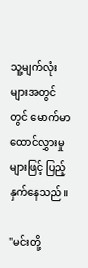သူ့မျက်လုံးများအတွင်တွင် မောက်မာထောင်လွှားမှုများဖြင့် ပြည့်နှက်နေသည်။

"မင်းတို့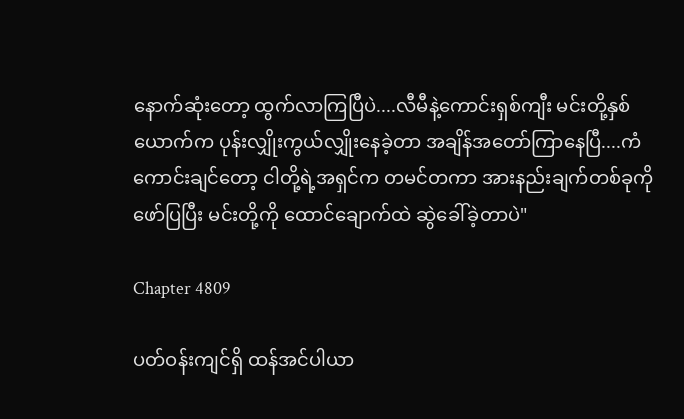နောက်ဆုံးတော့ ထွက်လာကြပြီပဲ....လီမီနဲ့ကောင်းရှစ်ကျီး မင်းတို့နှစ်ယောက်က ပုန်းလျှိုးကွယ်လျှိုးနေခဲ့တာ အချိန်အတော်ကြာနေပြီ....ကံကောင်းချင်တော့ ငါတို့ရဲ့အရှင်က တမင်တကာ အားနည်းချက်တစ်ခုကို ဖော်ပြပြီး မင်းတို့ကို ထောင်ချောက်ထဲ ဆွဲခေါ်ခဲ့တာပဲ"

Chapter 4809

ပတ်ဝန်းကျင်ရှိ ထန်အင်ပါယာ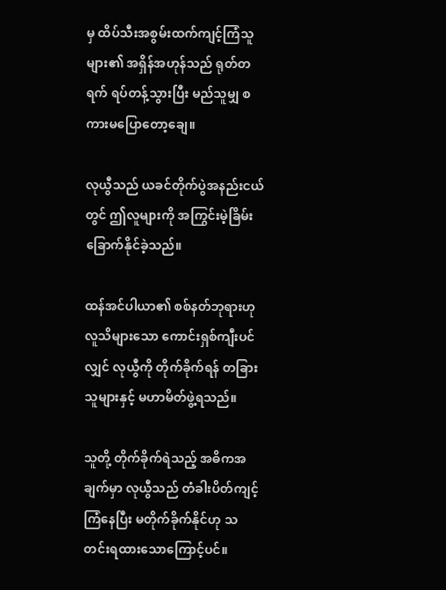မှ ထိပ်သီးအစွမ်းထက်ကျင့်ကြံသူများ၏ အရှိန်အဟုန်သည် ရုတ်တရက် ရပ်တန့်သွားပြီး မည်သူမျှ စကားမပြောတော့ချေ။

လုယွီသည် ယခင်တိုက်ပွဲအနည်းငယ်တွင် ဤလူများကို အကြွင်းမဲ့ခြိမ်းခြောက်နိုင်ခဲ့သည်။

ထန်အင်ပါယာ၏ စစ်နတ်ဘုရားဟု လူသိများသော ကောင်းရှစ်ကျီးပင်လျှင် လုယွီကို တိုက်ခိုက်ရန် တခြားသူများနှင့် မဟာမိတ်ဖွဲ့ရသည်။

သူတို့ တိုက်ခိုက်ရဲသည့် အဓိကအချက်မှာ လုယွီသည် တံခါးပိတ်ကျင့်ကြံနေပြီး မတိုက်ခိုက်နိုင်ဟု သတင်းရထားသောကြောင့်ပင်။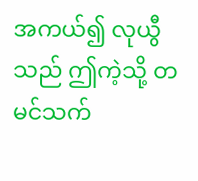အကယ်၍ လုယွီသည် ဤကဲ့သို့ တမင်သက်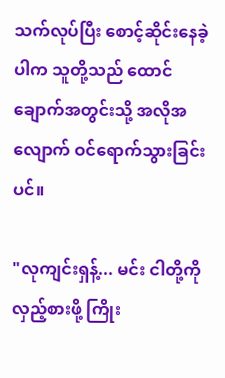သက်လုပ်ပြီး စောင့်ဆိုင်းနေခဲ့ပါက သူတို့သည် ထောင်ချောက်အတွင်းသို့ အလိုအလျောက် ဝင်ရောက်သွားခြင်းပင်။

"လုကျင်းရှန့်... မင်း ငါတို့ကို လှည့်စားဖို့ ကြိုး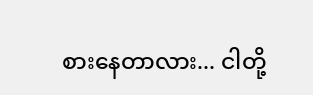စားနေတာလား... ငါတို့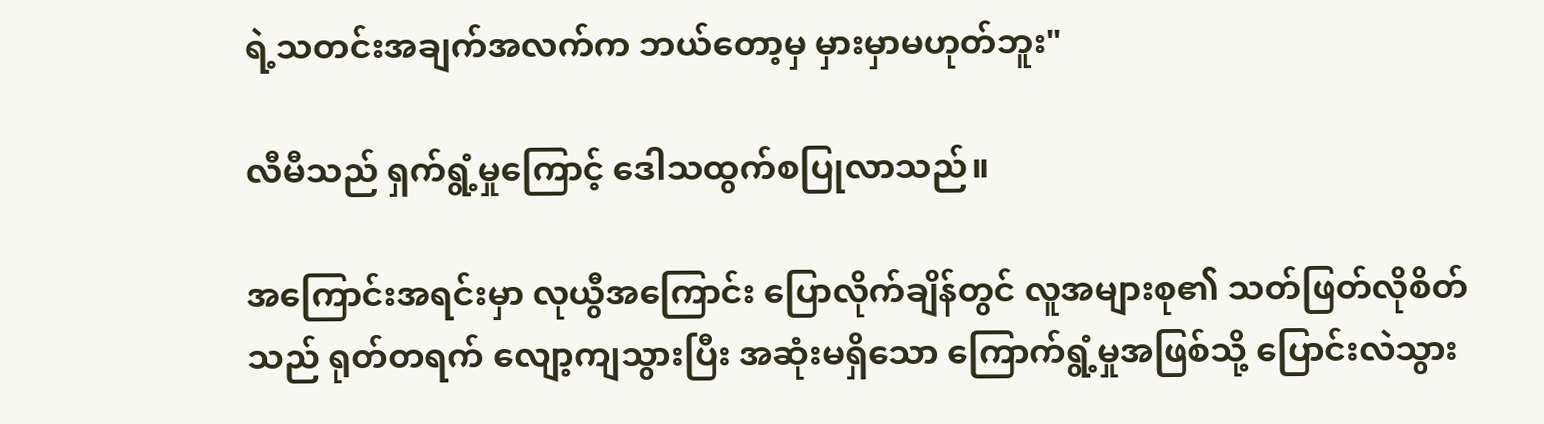ရဲ့သတင်းအချက်အလက်က ဘယ်တော့မှ မှားမှာမဟုတ်ဘူး"

လီမီသည် ရှက်ရွံ့မှုကြောင့် ဒေါသထွက်စပြုလာသည်။

အကြောင်းအရင်းမှာ လုယွီအကြောင်း ပြောလိုက်ချိန်တွင် လူအများစု၏ သတ်ဖြတ်လိုစိတ်သည် ရုတ်တရက် လျော့ကျသွားပြီး အဆုံးမရှိသော ကြောက်ရွံ့မှုအဖြစ်သို့ ပြောင်းလဲသွား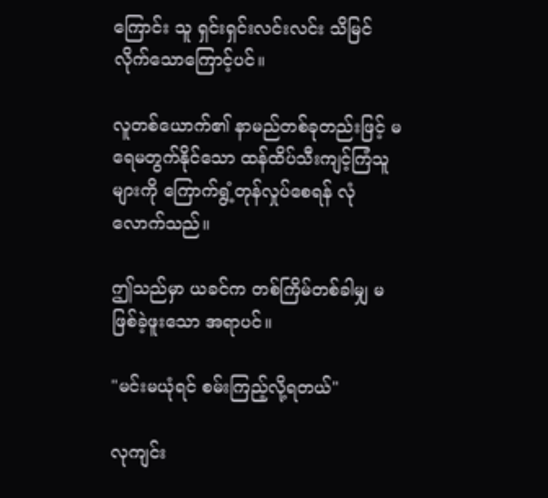ကြောင်း သူ ရှင်းရှင်းလင်းလင်း သိမြင်လိုက်သောကြောင့်ပင်။

လူတစ်ယောက်၏ နာမည်တစ်ခုတည်းဖြင့် မရေမတွက်နိုင်သော ထန်ထိပ်သီးကျင့်ကြံသူများကို ကြောက်ရွံ့တုန်လှုပ်စေရန် လုံလောက်သည်။

ဤသည်မှာ ယခင်က တစ်ကြိမ်တစ်ခါမျှ မဖြစ်ခဲ့ဖူးသော အရာပင်။

"မင်းမယုံရင် စမ်းကြည့်လို့ရတယ်"

လုကျင်း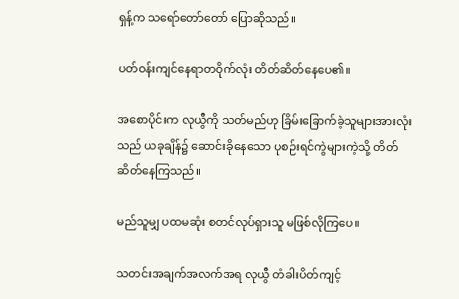ရှန့်က သရော်တော်တော် ပြောဆိုသည်။

ပတ်ဝန်းကျင်နေရာတဝိုက်လုံး တိတ်ဆိတ်နေပေ၏။

အစောပိုင်းက လုယွီကို သတ်မည်ဟု ခြိမ်းခြောက်ခဲ့သူများအားလုံးသည် ယခုချိန်၌ ဆောင်းခိုနေသော ပုစဉ်းရင်ကွဲများကဲ့သို့ တိတ်ဆိတ်နေကြသည်။

မည်သူမျှ ပထမဆုံး စတင်လုပ်ရှားသူ မဖြစ်လိုကြပေ။

သတင်းအချက်အလက်အရ လုယွီ တံခါးပိတ်ကျင့်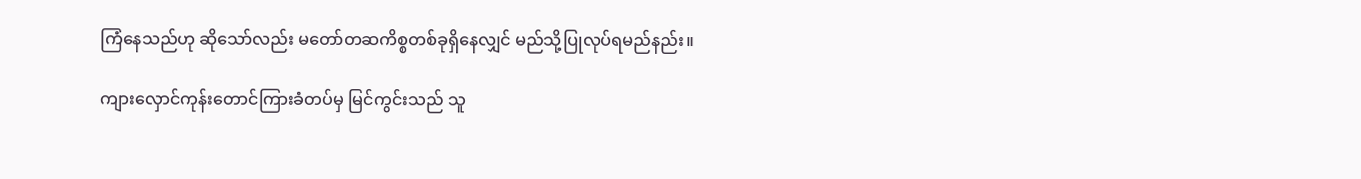ကြံနေသည်ဟု ဆိုသော်လည်း မတော်တဆကိစ္စတစ်ခုရှိနေလျှင် မည်သို့ပြုလုပ်ရမည်နည်း။

ကျားလှောင်ကုန်းတောင်ကြားခံတပ်မှ မြင်ကွင်းသည် သူ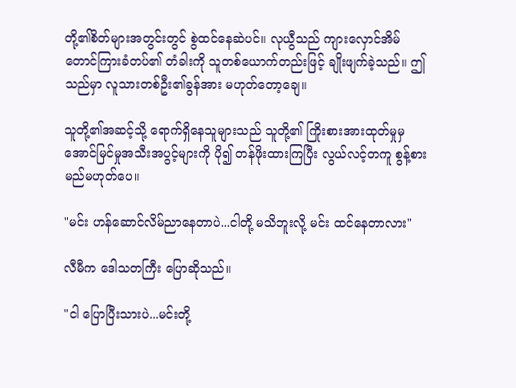တို့၏စိတ်များအတွင်းတွင် စွဲထင်နေဆဲပင်။ လုယွီသည် ကျားလှောင်အိမ်တောင်ကြားခံတပ်၏ တံခါးကို သူတစ်ယောက်တည်းဖြင့် ချိုးဖျက်ခဲ့သည်။ ဤသည်မှာ လူသားတစ်ဦး၏ခွန်အား မဟုတ်တော့ချေ။

သူတို့၏အဆင့်သို့ ရောက်ရှိနေသူများသည် သူတို့၏ ကြိုးစားအားထုတ်မှုမှ အောင်မြင်မှုအသီးအပွင့်များကို ပို၍ တန်ဖိုးထားကြပြီး လွယ်လင့်တကူ စွန့်စားမည်မဟုတ်ပေ။

"မင်း ဟန်ဆောင်လိမ်ညာနေတာပဲ...ငါတို့ မသိဘူးလို့ မင်း ထင်နေတာလား"

လီမီက ဒေါသတကြီး ပြောဆိုသည်။

"ငါ ပြောပြီးသားပဲ...မင်းတို့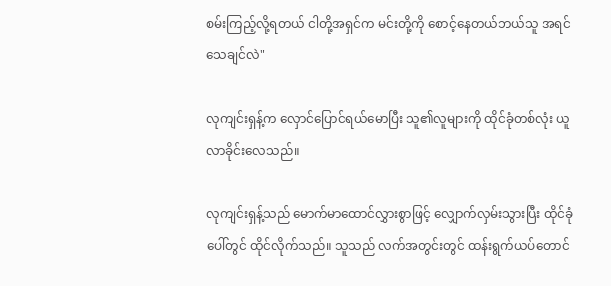စမ်းကြည့်လို့ရတယ် ငါတို့အရှင်က မင်းတို့ကို စောင့်နေတယ်ဘယ်သူ အရင်သေချင်လဲ"

လုကျင်းရှန့်က လှောင်ပြောင်ရယ်မောပြီး သူ၏လူများကို ထိုင်ခုံတစ်လုံး ယူလာခိုင်းလေသည်။

လုကျင်းရှန့်သည် မောက်မာထောင်လွှားစွာဖြင့် လျှောက်လှမ်းသွားပြီး ထိုင်ခုံပေါ်တွင် ထိုင်လိုက်သည်။ သူသည် လက်အတွင်းတွင် ထန်းရွက်ယပ်တောင်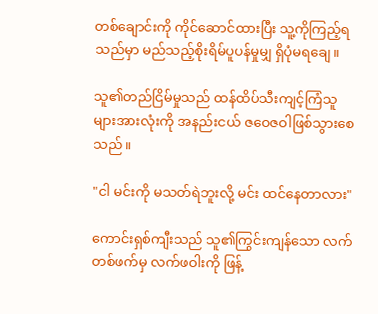တစ်ချောင်းကို ကိုင်ဆောင်ထားပြီး သူ့ကိုကြည့်ရသည်မှာ မည်သည့်စိုးရိမ်ပူပန်မှုမျှ ရှိပုံမရချေ။

သူ၏တည်ငြိမ်မှုသည် ထန်ထိပ်သီးကျင့်ကြံသူများအားလုံးကို အနည်းငယ် ဇဝေဇဝါဖြစ်သွားစေသည်။

"ငါ မင်းကို မသတ်ရဲဘူးလို့ မင်း ထင်နေတာလား"

ကောင်းရှစ်ကျီးသည် သူ၏ကြွင်းကျန်သော လက်တစ်ဖက်မှ လက်ဖဝါးကို ဖြန့်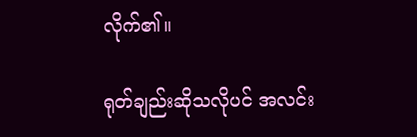လိုက်၏။

ရုတ်ချည်းဆိုသလိုပင် အလင်း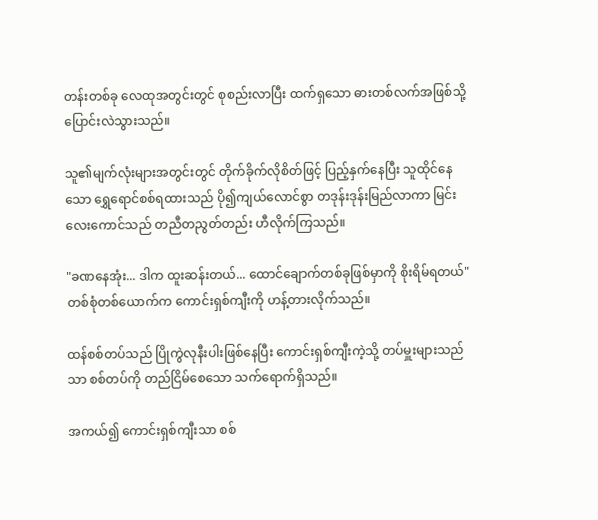တန်းတစ်ခု လေထုအတွင်းတွင် စုစည်းလာပြီး ထက်ရှသော ဓားတစ်လက်အဖြစ်သို့ ပြောင်းလဲသွားသည်။

သူ၏မျက်လုံးများအတွင်းတွင် တိုက်ခိုက်လိုစိတ်ဖြင့် ပြည့်နှက်နေပြီး သူထိုင်နေသော ရွှေရောင်စစ်ရထားသည် ပို၍ကျယ်လောင်စွာ တဒုန်းဒုန်းမြည်လာကာ မြင်းလေးကောင်သည် တညီတညွတ်တည်း ဟီလိုက်ကြသည်။

"ခဏနေအုံး... ဒါက ထူးဆန်းတယ်... ထောင်ချောက်တစ်ခုဖြစ်မှာကို စိုးရိမ်ရတယ်" တစ်စုံတစ်ယောက်က ကောင်းရှစ်ကျီးကို ဟန့်တားလိုက်သည်။

ထန်စစ်တပ်သည် ပြိုကွဲလုနီးပါးဖြစ်နေပြီး ကောင်းရှစ်ကျီးကဲ့သို့ တပ်မှူးများသည်သာ စစ်တပ်ကို တည်ငြိမ်စေသော သက်ရောက်ရှိသည်။

အကယ်၍ ကောင်းရှစ်ကျီးသာ စစ်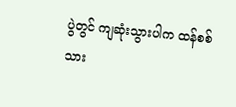ပွဲတွင် ကျဆုံးသွားပါက ထန်စစ်သား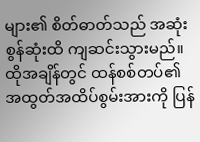များ၏ စိတ်ဓာတ်သည် အဆုံးစွန်ဆုံးထိ ကျဆင်းသွားမည်။ ထိုအချိန်တွင် ထန်စစ်တပ်၏အထွတ်အထိပ်စွမ်းအားကို ပြန်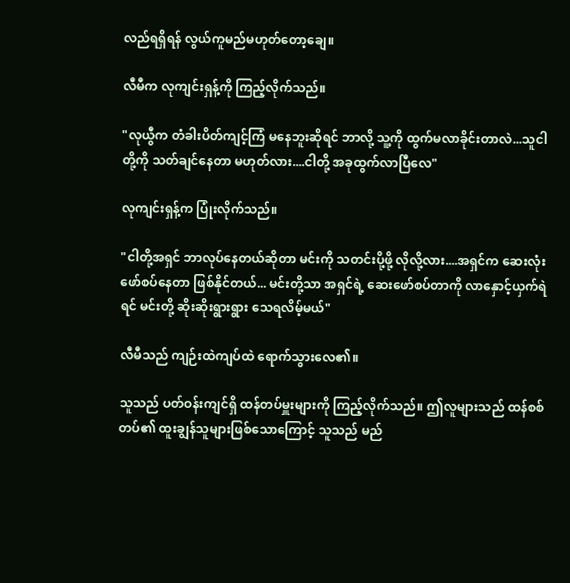လည်ရရှိရန် လွယ်ကူမည်မဟုတ်တော့ချေ။

လီမီက လုကျင်းရှန့်ကို ကြည့်လိုက်သည်။

"လုယွီက တံခါးပိတ်ကျင့်ကြံ မနေဘူးဆိုရင် ဘာလို့ သူ့ကို ထွက်မလာခိုင်းတာလဲ...သူငါတို့ကို သတ်ချင်နေတာ မဟုတ်လား....ငါတို့ အခုထွက်လာပြီလေ"

လုကျင်းရှန့်က ပြုံးလိုက်သည်။

"ငါတို့အရှင် ဘာလုပ်နေတယ်ဆိုတာ မင်းကို သတင်းပို့ဖို့ လိုလို့လား....အရှင်က ဆေးလုံးဖော်စပ်နေတာ ဖြစ်နိုင်တယ်... မင်းတို့သာ အရှင်ရဲ့ ဆေးဖော်စပ်တာကို လာနှောင့်ယှက်ရဲရင် မင်းတို့ ဆိုးဆိုးရွားရွား သေရလိမ့်မယ်"

လီမီသည် ကျဉ်းထဲကျပ်ထဲ ရောက်သွားလေ၏။

သူသည် ပတ်ဝန်းကျင်ရှိ ထန်တပ်မှူးများကို ကြည့်လိုက်သည်။ ဤလူများသည် ထန်စစ်တပ်၏ ထူးချွန်သူများဖြစ်သောကြောင့် သူသည် မည်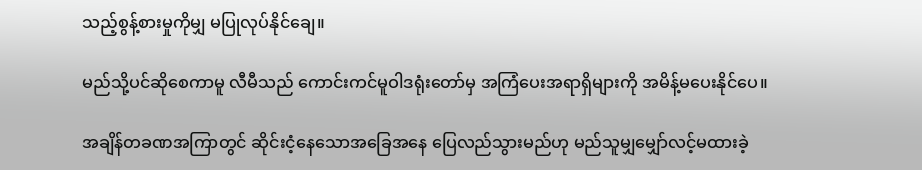သည့်စွန့်စားမှုကိုမျှ မပြုလုပ်နိုင်ချေ။

မည်သို့ပင်ဆိုစေကာမူ လီမီသည် ကောင်းကင်မူဝါဒရုံးတော်မှ အကြံပေးအရာရှိများကို အမိန့်မပေးနိုင်ပေ။

အချိန်တခဏအကြာတွင် ဆိုင်းငံ့နေသောအခြေအနေ ပြေလည်သွားမည်ဟု မည်သူမျှမျှော်လင့်မထားခဲ့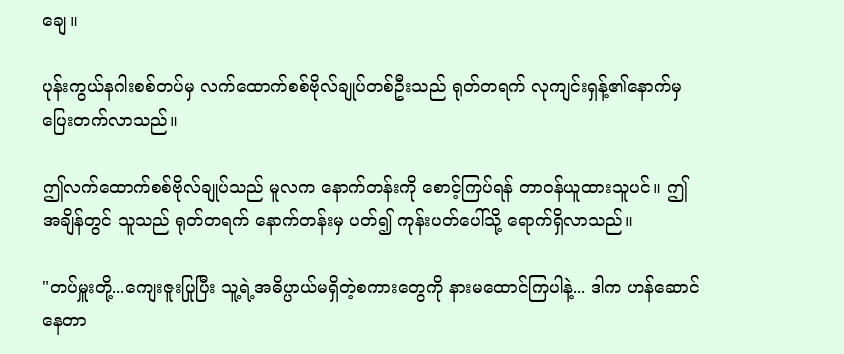ချေ။

ပုန်းကွယ်နဂါးစစ်တပ်မှ လက်ထောက်စစ်ဗိုလ်ချုပ်တစ်ဦးသည် ရုတ်တရက် လုကျင်းရှန့်၏နောက်မှ ပြေးတက်လာသည်။

ဤလက်ထောက်စစ်ဗိုလ်ချုပ်သည် မူလက နောက်တန်းကို စောင့်ကြပ်ရန် တာဝန်ယူထားသူပင်။ ဤအချိန်တွင် သူသည် ရုတ်တရက် နောက်တန်းမှ ပတ်၍ ကုန်းပတ်ပေါ်သို့ ရောက်ရှိလာသည်။

"တပ်မှူးတို့...ကျေးဇူးပြုပြီး သူ့ရဲ့အဓိပ္ပာယ်မရှိတဲ့စကားတွေကို နားမထောင်ကြပါနဲ့... ဒါက ဟန်ဆောင်နေတာ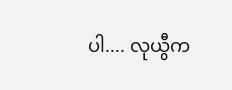ပါ.... လုယွီက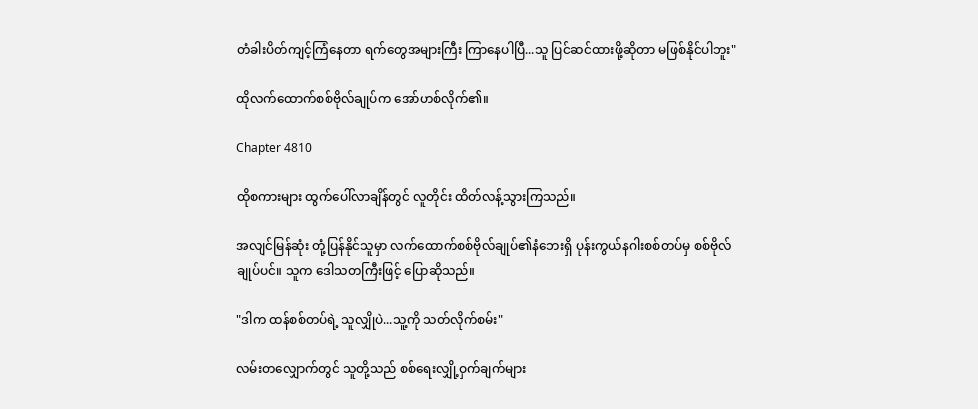တံခါးပိတ်ကျင့်ကြံနေတာ ရက်တွေအများကြီး ကြာနေပါပြီ...သူ ပြင်ဆင်ထားဖို့ဆိုတာ မဖြစ်နိုင်ပါဘူး"

ထိုလက်ထောက်စစ်ဗိုလ်ချုပ်က အော်ဟစ်လိုက်၏။

Chapter 4810

ထိုစကားများ ထွက်ပေါ်လာချိန်တွင် လူတိုင်း ထိတ်လန့်သွားကြသည်။

အလျင်မြန်ဆုံး တုံ့ပြန်နိုင်သူမှာ လက်ထောက်စစ်ဗိုလ်ချုပ်၏နံဘေးရှိ ပုန်းကွယ်နဂါးစစ်တပ်မှ စစ်ဗိုလ်ချုပ်ပင်။ သူက ဒေါသတကြီးဖြင့် ပြောဆိုသည်။

"ဒါက ထန်စစ်တပ်ရဲ့ သူလျှိုပဲ...သူ့ကို သတ်လိုက်စမ်း"

လမ်းတလျှောက်တွင် သူတို့သည် စစ်ရေးလျှို့ဝှက်ချက်များ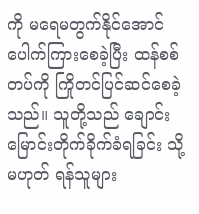ကို မရေမတွက်နိုင်အောင် ပေါက်ကြားစေခဲ့ပြီး ထန်စစ်တပ်ကို ကြိုတင်ပြင်ဆင်စေခဲ့သည်။ သူတို့သည် ချောင်းမြောင်းတိုက်ခိုက်ခံရခြင်း သို့မဟုတ် ရန်သူများ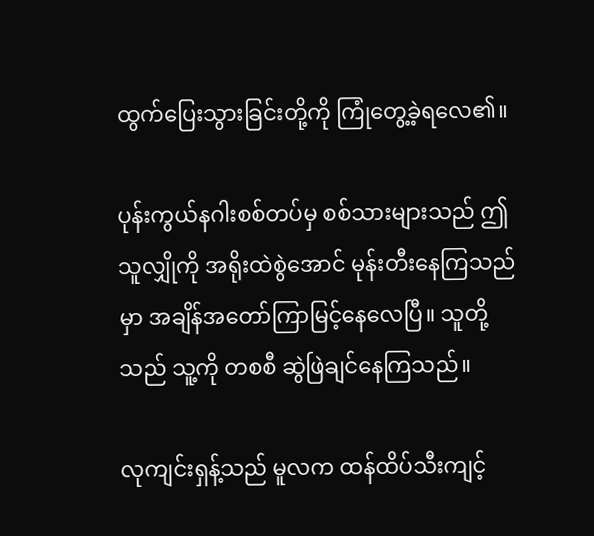ထွက်ပြေးသွားခြင်းတို့ကို ကြုံတွေ့ခဲ့ရလေ၏။

ပုန်းကွယ်နဂါးစစ်တပ်မှ စစ်သားများသည် ဤသူလျှိုကို အရိုးထဲစွဲအောင် မုန်းတီးနေကြသည်မှာ အချိန်အတော်ကြာမြင့်နေလေပြီ။ သူတို့သည် သူ့ကို တစစီ ဆွဲဖြဲချင်နေကြသည်။

လုကျင်းရှန့်သည် မူလက ထန်ထိပ်သီးကျင့်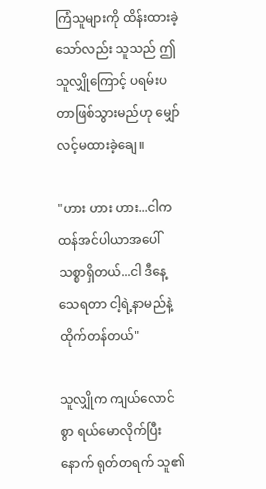ကြံသူများကို ထိန်းထားခဲ့သော်လည်း သူသည် ဤသူလျှိုကြောင့် ပရမ်းပတာဖြစ်သွားမည်ဟု မျှော်လင့်မထားခဲ့ချေ။

"ဟား ဟား ဟား...ငါက ထန်အင်ပါယာအပေါ် သစ္စာရှိတယ်...ငါ ဒီနေ့သေရတာ ငါ့ရဲ့နာမည်နဲ့ထိုက်တန်တယ်"

သူလျှိုက ကျယ်လောင်စွာ ရယ်မောလိုက်ပြီးနောက် ရုတ်တရက် သူ၏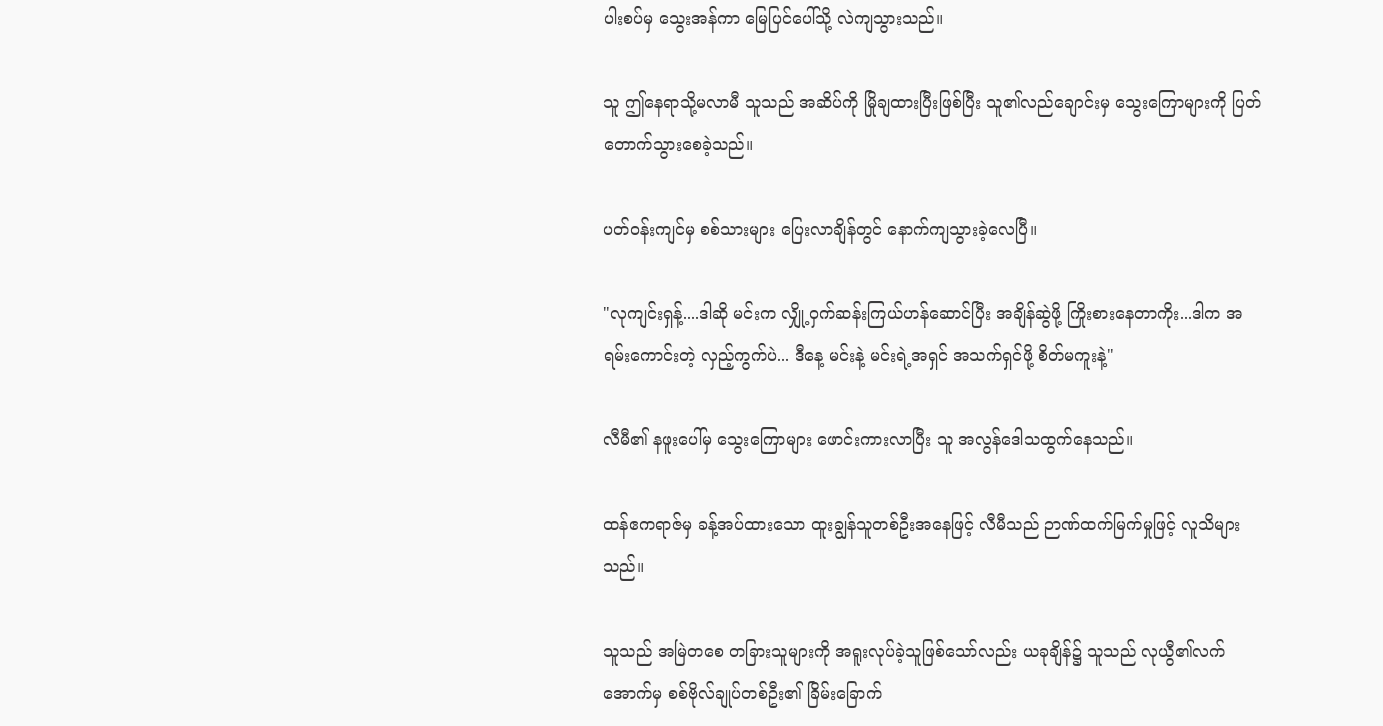ပါးစပ်မှ သွေးအန်ကာ မြေပြင်ပေါ်သို့ လဲကျသွားသည်။

သူ ဤနေရာသို့မလာမီ သူသည် အဆိပ်ကို မြိုချထားပြီးဖြစ်ပြီး သူ၏လည်ချောင်းမှ သွေးကြောများကို ပြတ်တောက်သွားစေခဲ့သည်။

ပတ်ဝန်းကျင်မှ စစ်သားများ ပြေးလာချိန်တွင် နောက်ကျသွားခဲ့လေပြီ။

"လုကျင်းရှန့်....ဒါဆို မင်းက လျှို့ဝှက်ဆန်းကြယ်ဟန်ဆောင်ပြီး အချိန်ဆွဲဖို့ ကြိုးစားနေတာကိုး...ဒါက အရမ်းကောင်းတဲ့ လှည့်ကွက်ပဲ... ဒီနေ့ မင်းနဲ့ မင်းရဲ့အရှင် အသက်ရှင်ဖို့ စိတ်မကူးနဲ့"

လီမီ၏ နဖူးပေါ်မှ သွေးကြောများ ဖောင်းကားလာပြီး သူ အလွန်ဒေါသထွက်နေသည်။

ထန်ဧကရာဇ်မှ ခန့်အပ်ထားသော ထူးချွန်သူတစ်ဦးအနေဖြင့် လီမီသည် ဉာဏ်ထက်မြက်မှုဖြင့် လူသိများသည်။

သူသည် အမြဲတစေ တခြားသူများကို အရူးလုပ်ခဲ့သူဖြစ်သော်လည်း ယခုချိန်၌ သူသည် လုယွီ၏လက်အောက်မှ စစ်ဗိုလ်ချုပ်တစ်ဦး၏ ခြိမ်းခြောက်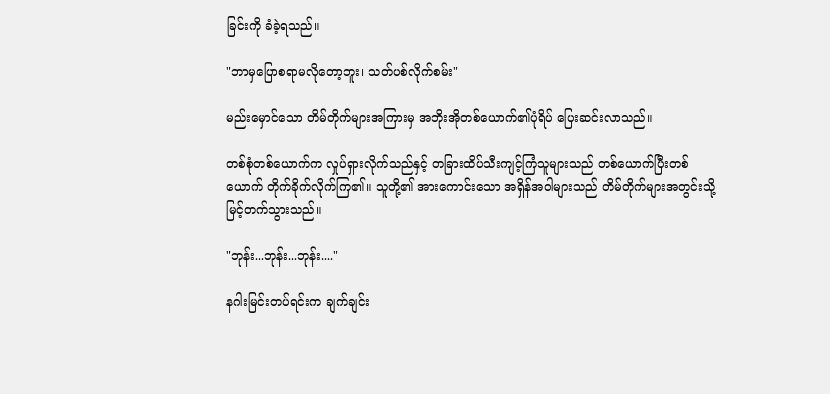ခြင်းကို ခံခဲ့ရသည်။

"ဘာမှပြောစရာမလိုတော့ဘူး၊ သတ်ပစ်လိုက်စမ်း"

မည်းမှောင်သော တိမ်တိုက်များအကြားမှ အဘိုးအိုတစ်ယောက်၏ပုံရိပ် ပြေးဆင်းလာသည်။

တစ်စုံတစ်ယောက်က လှုပ်ရှားလိုက်သည်နှင့် တခြားထိပ်သီးကျင့်ကြံသူများသည် တစ်ယောက်ပြီးတစ်ယောက် တိုက်ခိုက်လိုက်ကြ၏။ သူတို့၏ အားကောင်းသော အရှိန်အဝါများသည် တိမ်တိုက်များအတွင်းသို့ မြင့်တက်သွားသည်။

"ဘုန်း...ဘုန်း...ဘုန်း...."

နဂါးမြင်းတပ်ရင်းက ချက်ချင်း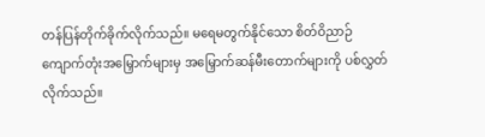တန်ပြန်တိုက်ခိုက်လိုက်သည်။ မရေမတွက်နိုင်သော စိတ်ဝိညာဉ်ကျောက်တုံးအမြှောက်များမှ အမြှောက်ဆန်မီးတောက်များကို ပစ်လွှတ်လိုက်သည်။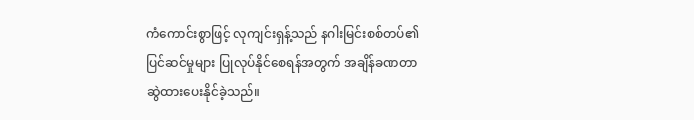ကံကောင်းစွာဖြင့် လုကျင်းရှန့်သည် နဂါးမြင်းစစ်တပ်၏ ပြင်ဆင်မှုများ ပြုလုပ်နိုင်စေရန်အတွက် အချိန်ခဏတာ ဆွဲထားပေးနိုင်ခဲ့သည်။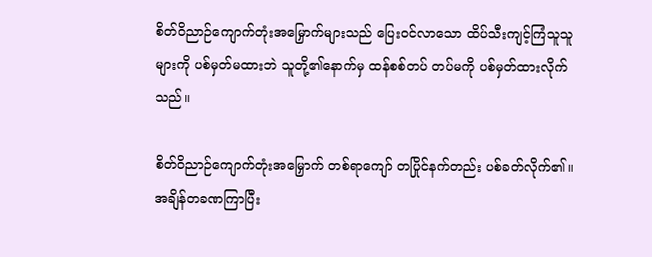စိတ်ဝိညာဉ်ကျောက်တုံးအမြှောက်များသည် ပြေးဝင်လာသော ထိပ်သီးကျင့်ကြံသူသူများကို ပစ်မှတ်မထားဘဲ သူတို့၏နောက်မှ ထန်စစ်တပ် တပ်မကို ပစ်မှတ်ထားလိုက်သည်။

စိတ်ဝိညာဉ်ကျောက်တုံးအမြှောက် တစ်ရာကျော် တပြိုင်နက်တည်း ပစ်ခတ်လိုက်၏။ အချိန်တခဏကြာပြီး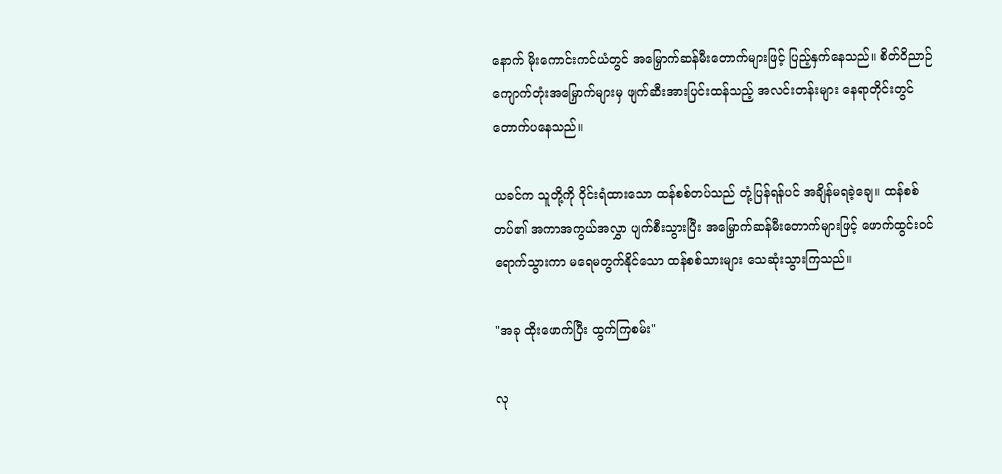နောက် မိုးကောင်းကင်ယံတွင် အမြှောက်ဆန်မီးတောက်များဖြင့် ပြည့်နှက်နေသည်။ စိတ်ဝိညာဉ်ကျောက်တုံးအမြှောက်များမှ ဖျက်ဆီးအားပြင်းထန်သည့် အလင်းတန်းများ နေရာတိုင်းတွင် တောက်ပနေသည်။

ယခင်က သူတို့ကို ဝိုင်းရံထားသော ထန်စစ်တပ်သည် တုံ့ပြန်ရန်ပင် အချိန်မရခဲ့ချေ။ ထန်စစ်တပ်၏ အကာအကွယ်အလွှာ ပျက်စီးသွားပြီး အမြှောက်ဆန်မီးတောက်များဖြင့် ဖောက်ထွင်းဝင်ရောက်သွားကာ မရေမတွက်နိုင်သော ထန်စစ်သားများ သေဆုံးသွားကြသည်။

"အခု ထိုးဖောက်ပြီး ထွက်ကြစမ်း"

လု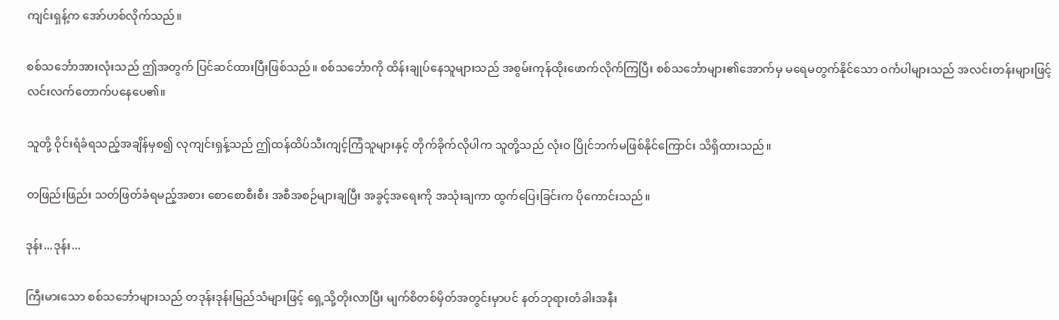ကျင်းရှန့်က အော်ဟစ်လိုက်သည်။

စစ်သင်္ဘောအားလုံးသည် ဤအတွက် ပြင်ဆင်ထားပြီးဖြစ်သည်။ စစ်သင်္ဘောကို ထိန်းချုပ်နေသူများသည် အစွမ်းကုန်ထိုးဖောက်လိုက်ကြပြီး စစ်သင်္ဘောများ၏အောက်မှ မရေမတွက်နိုင်သော ဝင်္ကပါများသည် အလင်းတန်းများဖြင့် လင်းလက်တောက်ပနေပေ၏။

သူတို့ ဝိုင်းရံခံရသည့်အချိန်မှစ၍ လုကျင်းရှန့်သည် ဤထန်ထိပ်သီးကျင့်ကြံသူများနှင့် တိုက်ခိုက်လိုပါက သူတို့သည် လုံးဝ ပြိုင်ဘက်မဖြစ်နိုင်ကြောင်း သိရှိထားသည်။

တဖြည်းဖြည်း သတ်ဖြတ်ခံရမည့်အစား စောစောစီးစီး အစီအစဉ်များချပြီး အခွင့်အရေးကို အသုံးချကာ ထွက်ပြေးခြင်းက ပိုကောင်းသည်။

ဒုန်း...ဒုန်း...

ကြီးမားသော စစ်သင်္ဘောများသည် တဒုန်းဒုန်းမြည်သံများဖြင့် ရှေ့သို့တိုးလာပြီး မျက်စိတစ်မှိတ်အတွင်းမှာပင် နတ်ဘုရားတံခါးအနီး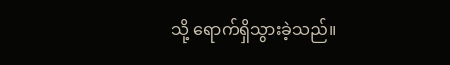သို့ ရောက်ရှိသွားခဲ့သည်။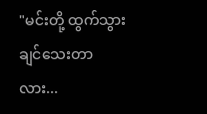"မင်းတို့ ထွက်သွားချင်သေးတာလား...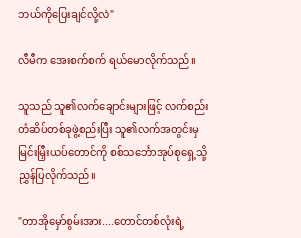ဘယ်ကိုပြေးချင်လို့လဲ"

လီမီက အေးစက်စက် ရယ်မောလိုက်သည်။

သူသည် သူ၏လက်ချောင်းများဖြင့် လက်စည်းတံဆိပ်တစ်ခုဖွဲ့စည်းပြီး သူ၏လက်အတွင်းမှ မြင်းမြှီးယပ်တောင်ကို စစ်သင်္ဘောအုပ်စုရှေ့သို့ ညွှန်ပြလိုက်သည်။

"တာအိုမှော်စွမ်းအား....တောင်တစ်လုံးရဲ့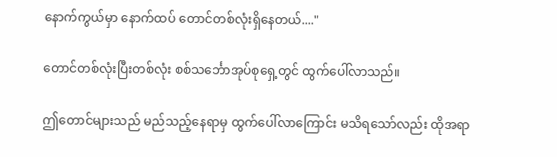နောက်ကွယ်မှာ နောက်ထပ် တောင်တစ်လုံးရှိနေတယ်...."

တောင်တစ်လုံးပြီးတစ်လုံး စစ်သင်္ဘောအုပ်စုရှေ့တွင် ထွက်ပေါ်လာသည်။

ဤတောင်များသည် မည်သည့်နေရာမှ ထွက်ပေါ်လာကြောင်း မသိရသော်လည်း ထိုအရာ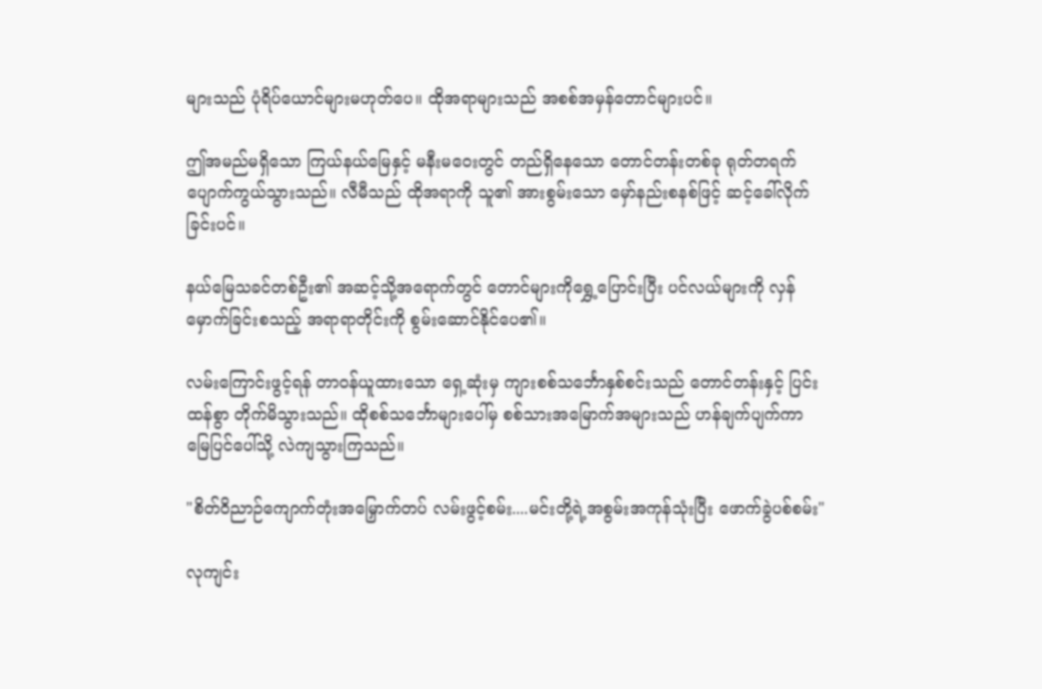များသည် ပုံရိပ်ယောင်များမဟုတ်ပေ။ ထိုအရာများသည် အစစ်အမှန်တောင်များပင်။

ဤအမည်မရှိသော ကြယ်နယ်မြေနှင့် မနီးမဝေးတွင် တည်ရှိနေသော တောင်တန်းတစ်ခု ရုတ်တရက် ပျောက်ကွယ်သွားသည်။ လီမီသည် ထိုအရာကို သူ၏ အားစွမ်းသော မှော်နည်းစနစ်ဖြင့် ဆင့်ခေါ်လိုက်ခြင်းပင်။

နယ်မြေသခင်တစ်ဦး၏ အဆင့်သို့အရောက်တွင် တောင်များကိုရွှေ့ပြောင်းပြီး ပင်လယ်များကို လှန်မှောက်ခြင်းစသည့် အရာရာတိုင်းကို စွမ်းဆောင်နိုင်ပေ၏။

လမ်းကြောင်းဖွင့်ရန် တာဝန်ယူထားသော ရှေ့ဆုံးမှ ကျားစစ်သင်္ဘောနှစ်စင်းသည် တောင်တန်းနှင့် ပြင်းထန်စွာ တိုက်မိသွားသည်။ ထိုစစ်သင်္ဘောများပေါ်မှ စစ်သားအမြောက်အများသည် ဟန်ချက်ပျက်ကာ မြေပြင်ပေါ်သို့ လဲကျသွားကြသည်။

"စိတ်ဝိညာဉ်ကျောက်တုံးအမြှောက်တပ် လမ်းဖွင့်စမ်း....မင်းတို့ရဲ့အစွမ်းအကုန်သုံးပြီး ဖောက်ခွဲပစ်စမ်း"

လုကျင်း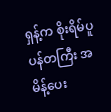ရှန့်က စိုးရိမ်ပူပန်တကြီး အမိန့်ပေး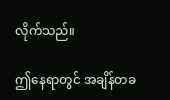လိုက်သည်။

ဤနေရာတွင် အချိန်တခ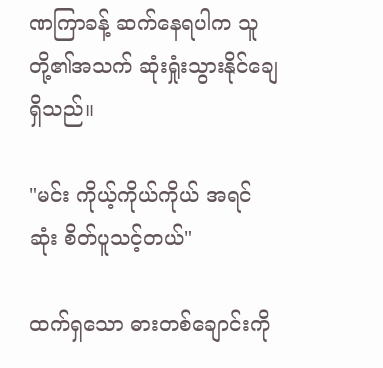ဏကြာခန့် ဆက်နေရပါက သူတို့၏အသက် ဆုံးရှုံးသွားနိုင်ချေ ရှိသည်။

"မင်း ကိုယ့်ကိုယ်ကိုယ် အရင်ဆုံး စိတ်ပူသင့်တယ်"

ထက်ရှသော ဓားတစ်ချောင်းကို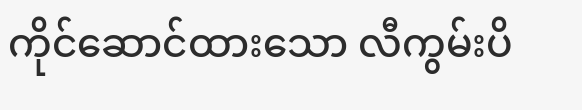ကိုင်ဆောင်ထားသော လီကွမ်းပိ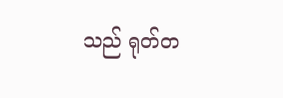သည် ရုတ်တ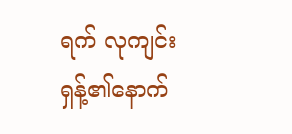ရက် လုကျင်းရှန့်၏နောက်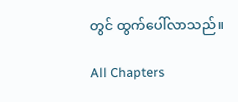တွင် ထွက်ပေါ်လာသည်။

All Chapters